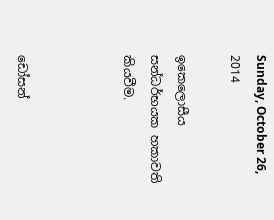Sunday, October 26, 2014

ඉකෙලොසීය සන්ධර්භයක හකාවති කියවීම.



ඩෝසන්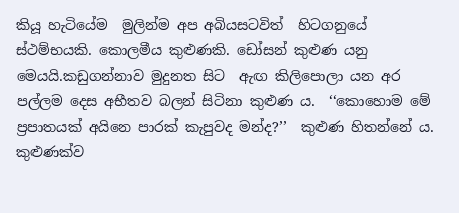කියූ හැටියේම  මුලින්ම අප අබියසටවිත්  හිටගනුයේ ස්ථම්භයකි. කොලමීය කුළුණකි. ඩෝසන් කුළුණ යනු මෙයයි.කඩුගන්නාව මුදුනත සිට  ඇඟ කිලිපොලා යන අර පල්ලම දෙස අභීතව බලන් සිටිනා කුළුණ ය.  ‘‘කොහොම මේ ප්‍රපාතයක් අයිනෙ පාරක් කැපුවද මන්ද?’’  කුළුණ හිතන්නේ ය.  කුළුණක්ව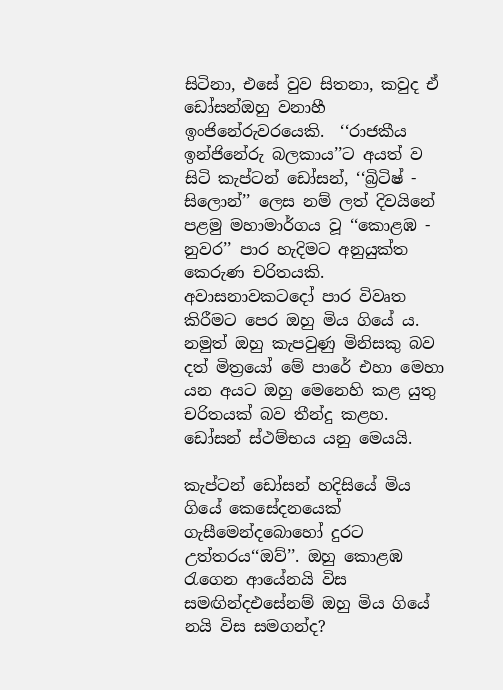සිටිනා, එසේ වුව සිතනා, කවුද ඒ ඩෝසන්‍ඔහු වනාහී ඉංජිනේරුවරයෙකි.  ‘‘රාජකීය ඉන්ජිනේරු බලකාය’’ට අයත් ව සිටි කැප්ටන් ඩෝසන්, ‘‘බ්‍රිටිෂ් - සිලොන්’’ ලෙස නම් ලත් දිවයිනේ පළමු මහාමාර්ගය වූ ‘‘කොළඹ - නුවර’’ පාර හැදිමට අනුයුක්ත කෙරුණ චරිතයකි.  අවාසනාවකටදෝ පාර විවෘත කිරීමට පෙර ඔහු මිය ගියේ ය. නමුත් ඔහු කැපවුණු මිනිසකු බව දත් මිත්‍රයෝ මේ පාරේ එහා මෙහා යන අයට ඔහු මෙනෙහි කළ යුතු චරිතයක් බව තීන්දු කළහ. ඩෝසන් ස්ථම්භය යනු මෙයයි.

කැප්ටන් ඩෝසන් හදිසියේ මිය ගියේ කෙසේදනයෙක් ගැසීමෙන්දබොහෝ දුරට උත්තරය‘‘ඔව්’’. ඔහු කොළඹ රැගෙන ආයේනයි විස සමඟින්දඑසේනම් ඔහු මිය ගියේ නයි විස සමගන්ද?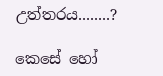උත්තරය........?

කෙසේ හෝ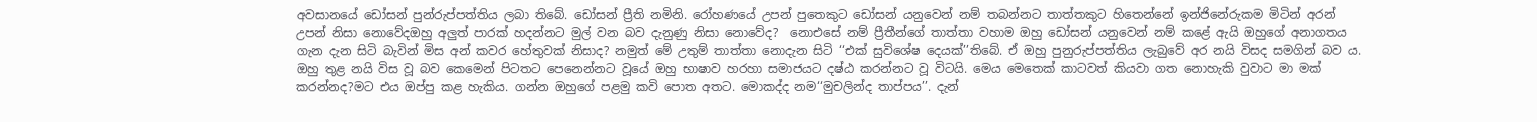අවසානයේ ඩෝසන් පුන්රුප්පත්තිය ලබා තිබේ. ඩෝසන් ප්‍රීති නමිනි. රෝහණයේ උපන් පුතෙකුට ඩෝසන් යනුවෙන් නම් තබන්නට තාත්තකුට හිතෙන්නේ ඉන්ජිනේරුකම මිටින් අරන් උපන් නිසා නොවේදඔහු අලුත් පාරක් හදන්නට මුල් වන බව දැනුණු නිසා නොවේද?  නොඑසේ නම් ප්‍රීතීන්ගේ තාත්තා වහාම ඔහු ඩෝසන් යනුවෙන් නම් කළේ ඇයි ඔහුගේ අනාගතය ගැන දැන සිටි බැවින් මිස අන් කවර හේතුවක් නිසාද? නමුත් මේ උතුම් තාත්තා නොදැන සිටි ‘‘එක් සුවිශේෂ දෙයක්’’තිබේ. ඒ ඔහු පුනුරුප්පත්තිය ලැබුවේ අර නයි විසද සමගින් බව ය. ඔහු තුළ නයි විස වූ බව කෙමෙන් පිටතට පෙනෙන්නට වූයේ ඔහු භාෂාව හරහා සමාජයට දෂ්ඨ කරන්නට වූ විටයි. මෙය මෙතෙක් කාටවත් කියවා ගත නොහැකි වුවාට මා මක් කරන්නද?මට එය ඔප්පු කළ හැකිය. ගන්න ඔහුගේ පළමු කවි පොත අතට. මොකද්ද නම‘‘මුචලින්ද තාප්පය’’. දැන්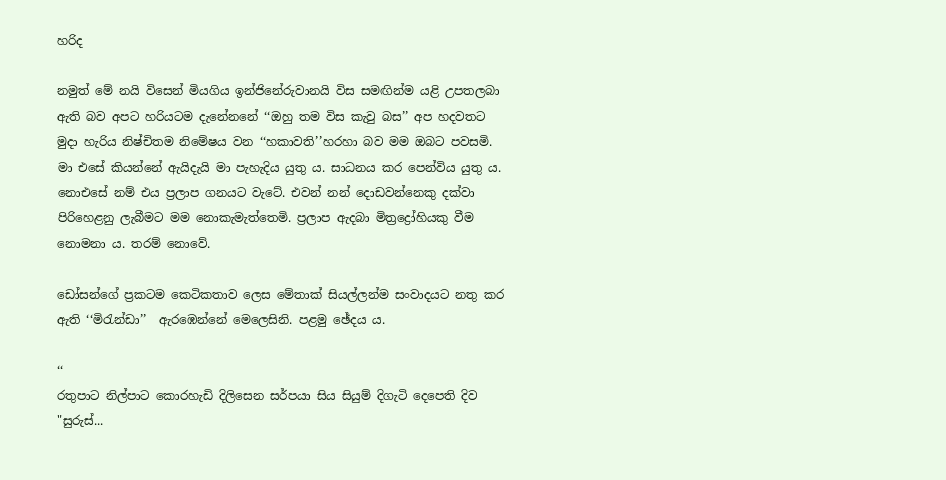හරිද

නමුත් මේ නයි විසෙන් මියගිය ඉන්ජිනේරුවානයි විස සමඟින්ම යළි උපතලබා ඇති බව අපට හරියටම දැනේනනේ ‘‘ඔහු තම විස කැවු බස’’ අප හදවතට මුදා හැරිය නිෂ්චිතම නිමේෂය වන ‘‘හකාවති’’හරහා බව මම ඔබට පවසමි.
මා එසේ කියන්නේ ඇයිදැයි මා පැහැදිය යුතු ය. සාධනය කර පෙන්විය යුතු ය. නොඑසේ නම් එය ප්‍රලාප ගනයට වැටේ. එවන් නන් දොඩවන්නෙකු දක්වා පිරිහෙළනු ලැබීමට මම නොකැමැත්තෙමි. ප්‍රලාප ඇදබා මිත්‍රද්‍රෝහියකු වීම නොමනා ය. තරම් නොවේ.

ඩෝසන්ගේ ප්‍රකටම කෙටිකතාව ලෙස මේතාක් සියල්ලන්ම සංවාදයට නතු කර ඇති ‘‘මිරැන්ඩා’’  ඇරඹෙන්නේ මෙලෙසිනි. පළමු ඡේදය ය.

‘‘
රතුපාට නිල්පාට කොරහැඩි දිලිසෙන සර්පයා සිය සියුම් දිගැටි දෙපෙති දිව "සුරුස්...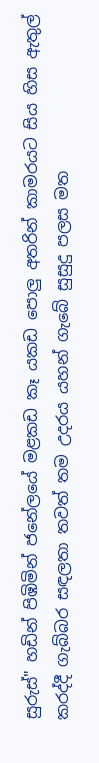සුරුස්" හඩින් පිඹිමින් ජනේලයේ මළකඩ කෑ යකඩ පොලු අතරින් කාමරයට සිය හිස ඇතුල් කරද්දී ගැබ්බර සඳලතා තවත් තම උදරය යහන් ගැබේ සුසුදු පලස මත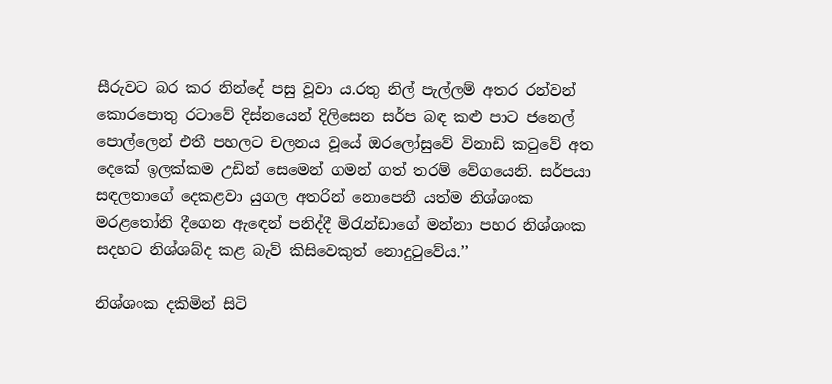සීරුවට බර කර නින්දේ පසු වූවා ය.රතු නිල් පැල්ලම් අතර රන්වන් කොරපොතු රටාවේ දිස්නයෙන් දිලිසෙන සර්ප බඳ කළු පාට ජනෙල් පොල්ලෙන් එතී පහලට චලනය වූයේ ඔරලෝසුවේ විනාඩි කටුවේ අත දෙකේ ඉලක්කම උඩින් සෙමෙන් ගමන් ගත් තරම් වේගයෙනි. සර්පයා සඳලතාගේ දෙකළවා යුගල අතරින් නොපෙනී යත්ම නිශ්ශංක මරළතෝනි දීගෙන ඇඳෙන් පනිද්දී මිරැන්ඩාගේ මන්නා පහර නිශ්ශංක සදහට නිශ්ශබ්ද කළ බැව් කිසිවෙකුත් නොදුටුවේය.’’

නිශ්ශංක දකිමින් සිටි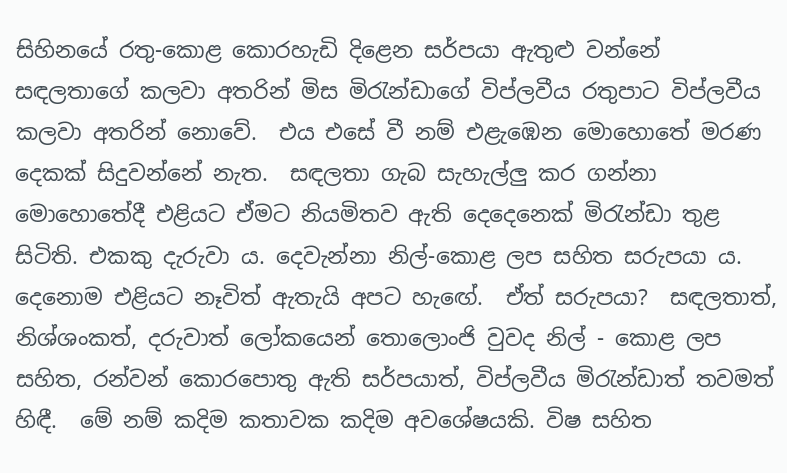සිහිනයේ රතු-කොළ කොරහැඩි දිළෙන සර්පයා ඇතුළු වන්නේ සඳලතාගේ කලවා අතරින් මිස මිරැන්ඩාගේ විප්ලවීය රතුපාට විප්ලවීය කලවා අතරින් නොවේ.  එය එසේ වී නම් එළැඹෙන මොහොතේ මරණ දෙකක් සිදුවන්නේ නැත.  සඳලතා ගැබ සැහැල්ලු කර ගන්නා මොහොතේදී එළියට ඒමට නියමිතව ඇති දෙදෙනෙක් මිරැන්ඩා තුළ සිටිති. එකකු දැරුවා ය. දෙවැන්නා නිල්-කොළ ලප සහිත සරුපයා ය.  දෙනොම එළියට නෑවිත් ඇතැයි අපට හැඟේ.  ඒත් සරුපයා?  සඳලතාත්, නිශ්ශංකත්, දරුවාත් ලෝකයෙන් තොලොංජි වුවද නිල් - කොළ ලප සහිත, රන්වන් කොරපොතු ඇති සර්පයාත්, විප්ලවීය මිරැන්ඩාත් තවමත් හිඳී.  මේ නම් කදිම කතාවක කදිම අවශේෂයකි. විෂ සහිත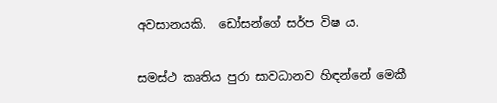අවසානයකි.  ඩෝසන්ගේ සර්ප විෂ ය.

සමස්ථ කෘතිය පුරා සාවධානව හිඳන්නේ මෙකී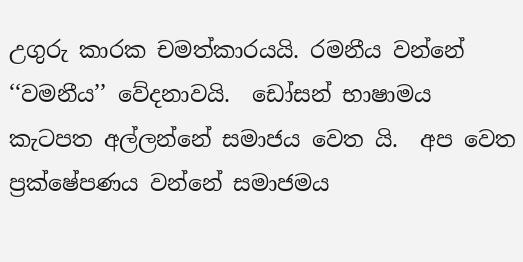උගුරු කාරක චමත්කාරයයි. රමනීය වන්නේ   ‘‘වමනීය’’ වේදනාවයි.  ඩෝසන් භාෂාමය කැටපත අල්ලන්නේ සමාජය වෙත යි.  අප වෙත ප්‍රක්ෂේපණය වන්නේ සමාජමය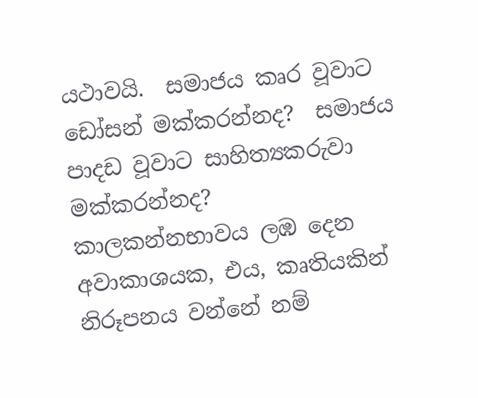යථාවයි.  සමාජය කෘර වූවාට ඩෝසන් මක්කරන්නද?  සමාජය පාදඩ වූවාට සාහිත්‍යකරුවා මක්කරන්නද?  කාලකන්නභාවය ලඹ දෙන අවාකාශයක, එය, කෘතියකින් නිරූපනය වන්නේ නම්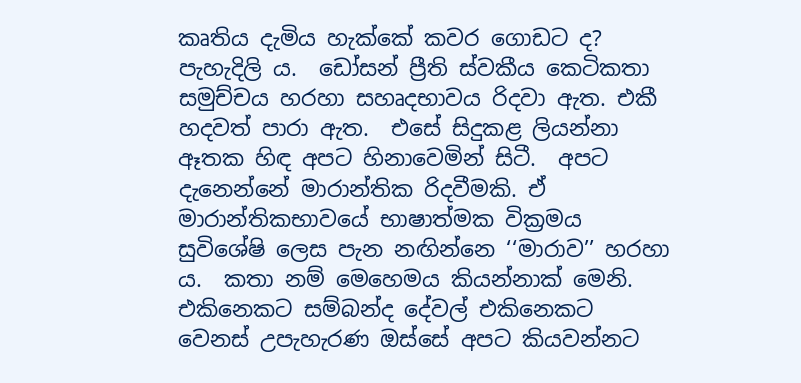කෘතිය දැමිය හැක්කේ කවර ගොඩට ද? පැහැදිලි ය.  ඩෝසන් ප්‍රීති ස්වකීය කෙටිකතා සමුච්චය හරහා සහෘදභාවය රිදවා ඇත. එකී හදවත් පාරා ඇත.  එසේ සිදුකළ ලියන්නා ඈතක හිඳ අපට හිනාවෙමින් සිටී.  අපට දැනෙන්නේ මාරාන්තික රිදවීමකි. ඒ මාරාන්තිකභාවයේ භාෂාත්මක වික්‍රමය සුවිශේෂි ලෙස පැන නඟින්නෙ ‘‘මාරාව’’ හරහා ය.  කතා නම් මෙහෙමය කියන්නාක් මෙනි. එකිනෙකට සම්බන්ද දේවල් එකිනෙකට වෙනස් උපැහැරණ ඔස්සේ අපට කියවන්නට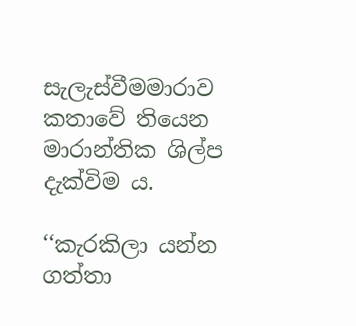සැලැස්වීමමාරාව කතාවේ තියෙන මාරාන්තික ශිල්ප දැක්විම ය.

‘‘කැරකිලා යන්න ගත්තා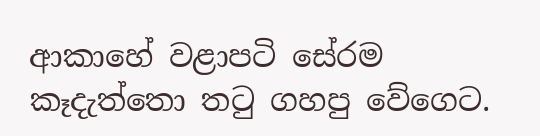ආකාහේ වළාපටි සේරම කෑදැත්තො තටු ගහපු වේගෙට.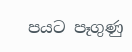පයට පෑගුණු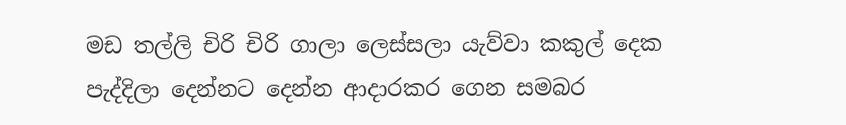මඩ තල්ලි චිරි චිරි ගාලා ලෙස්සලා යැව්වා කකුල් දෙක පැද්දිලා දෙන්නට දෙන්න ආදාරකර ගෙන සමබර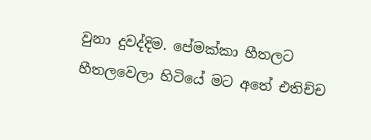වුනා දුවද්දිම. පේමක්කා හීතලට හීතලවෙලා හිටියේ මට අතේ එතිච්ච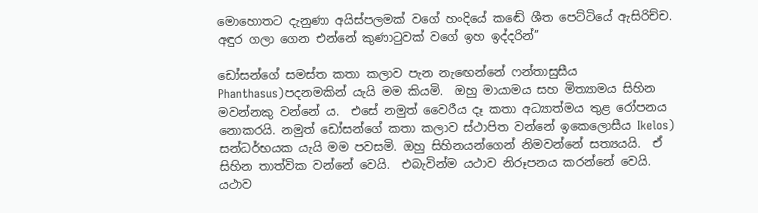මොහොතට දැනුණා අයිස්පලමක් වගේ හංදියේ කඬේ ශීත පෙට්ටියේ ඇසිරිච්ච. අඳුර ගලා ගෙන එන්නේ කුණාටුවක් වගේ ඉහ ඉද්දරින්’’

ඩෝසන්ගේ සමස්ත කතා කලාව පැන නැඟෙන්නේ ‍ෆන්තාසුසීය Phanthasus)පදනමකින් යැයි මම කියමි.  ඔහු මායාමය සහ මිත්‍යාමය සිහින මවන්නකු වන්නේ ය.  එසේ නමුත් වෛරීය දෑ කතා අධ්‍යාත්මය තුළ රෝපනය නොකරයි. නමුත් ඩෝසන්ගේ කතා කලාව ස්ථාපිත වන්නේ ඉකෙලොසීය Ikelos) සන්ධර්භයක යැයි මම පවසමි. ඔහු සිහිනයන්ගෙන් නිමවන්නේ සත්‍යයයි.  ඒ සිහින තාත්වික වන්නේ වෙයි.  එබැවින්ම යථාව නිරූපනය කරන්නේ වෙයි.  යථාව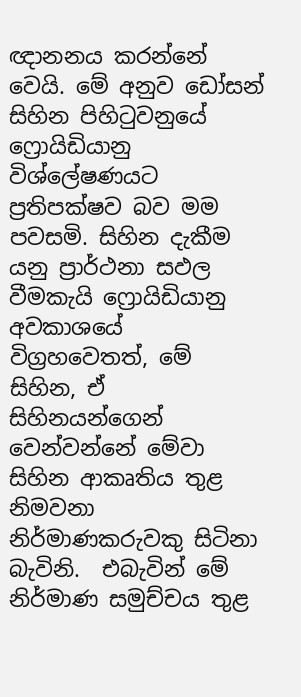ඥානනය කරන්නේ වෙයි. මේ අනුව ඩෝසන් සිහින පිහිටුවනුයේ ෆ්‍රොයිඩියානු විශ්ලේෂණයට ප්‍රතිපක්ෂව බව මම පවසමි. සිහින දැකීම යනු ප්‍රාර්ථනා සඵල වීමකැයි ෆ්‍රොයිඩියානු අවකාශයේ විග්‍රහවෙතත්, මේ සිහින, ඒ සිහිනයන්ගෙන් වෙන්වන්නේ මේවා සිහින ආකෘතිය තුළ නිමවනා නිර්මාණකරුවකු සිටිනා බැවිනි.  එබැවින් මේ නිර්මාණ සමුච්චය තුළ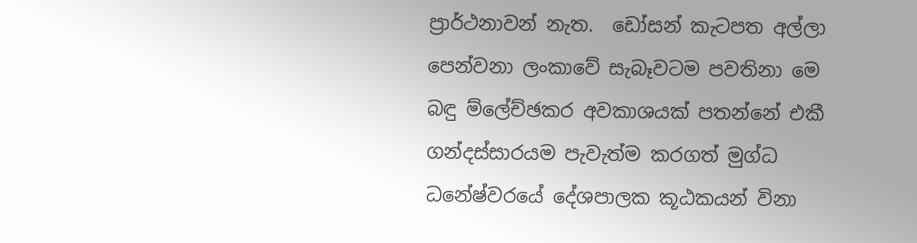ප්‍රාර්ථනාවන් නැත.  ඩෝසන් කැටපත අල්ලා පෙන්වනා ලංකාවේ සැබෑවටම පවතිනා මෙ බඳු ම්ලේච්ඡකර අවකාශයක් පතන්නේ එකී ගන්දස්සාරයම පැවැත්ම කරගත් මුග්ධ ධනේෂ්වරයේ දේශපාලක කූඨකයන් විනා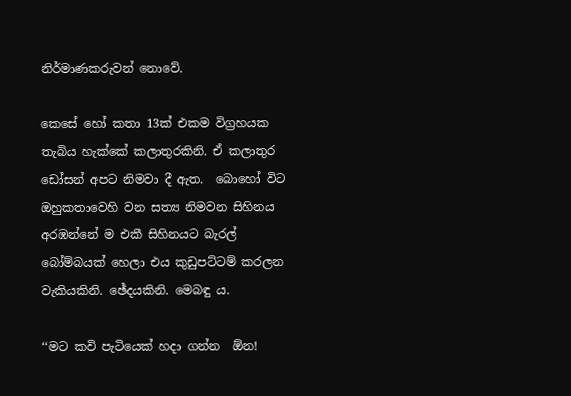නිර්මාණකරුවන් නොවේ.

කෙසේ හෝ කතා 13ක් එකම විග්‍රහයක තැබිය හැක්කේ කලාතුරකිනි. ඒ කලාතුර ඩෝසන් අපට නිමවා දී ඇත.  බොහෝ විට ඔහුකතාවෙහි වන සත්‍ය නිමවන සිහිනය අරඹන්නේ ම එකී සිහිනයට බැරල් බෝම්බයක් හෙලා එය කුඩුපට්ටම් කරලන වැකියකිනි. ඡේදයකිනි. මෙබඳු ය.

‘‘මට කවි පැටියෙක් හදා ගන්න  ඕන!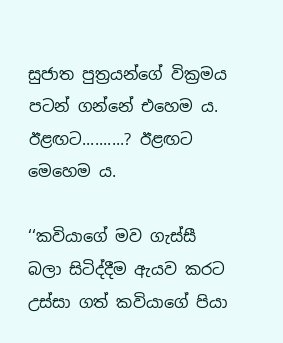සුජාත පුත්‍රයන්ගේ වික්‍රමය පටන් ගන්නේ එහෙම ය. ඊළඟට..........? ඊළඟට මෙහෙම ය.

‘‘කවියාගේ මව ගැස්සී බලා සිටිද්දීම ඇයව කරට උස්සා ගත් කවියාගේ පියා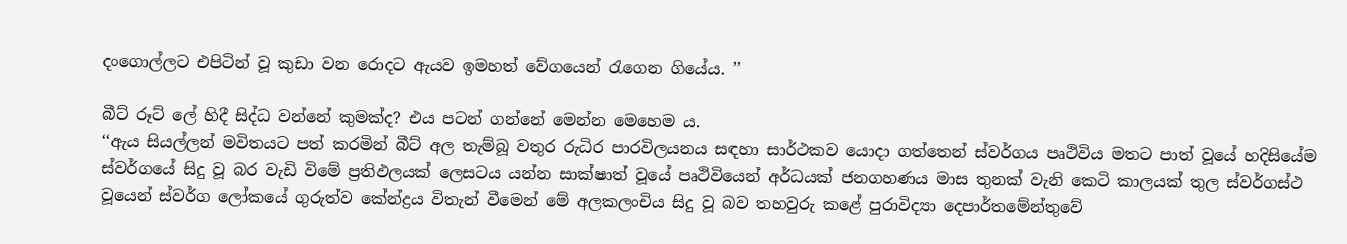දංගොල්ලට එපිටින් වූ කුඩා වන රොදට ඇයව ඉමහත් වේගයෙන් රැගෙන ගියේය. ’’

බීට් රූට් ලේ හිදී සිද්ධ වන්නේ කුමක්ද? එය පටන් ගන්නේ මෙන්න මෙහෙම ය.
‘‘ඇය සියල්ලන් මවිතයට පත් කරමින් බීට් අල තැම්බූ වතුර රුධිර පාරවිලයනය සඳහා සාර්ථකව යොදා ගත්තෙන් ස්වර්ගය පෘථිවිය මතට පාත් වූයේ හදිසියේම ස්වර්ගයේ සිදු වූ බර වැඩි විමේ ප්‍රතිඵලයක් ලෙසටය යන්න සාක්ෂාත් වූයේ පෘථිවියෙන් අර්ධයක් ජනගහණය මාස තුනක් වැනි කෙටි කාලයක් තුල ස්වර්ගස්ථ වූයෙන් ස්වර්ග ලෝකයේ ගුරුත්ව කේන්ද්‍රය විතැන් වීමෙන් මේ අලකලංචිය සිදු වූ බව තහවුරු කළේ පුරාවිද්‍යා දෙපාර්තමේන්තුවේ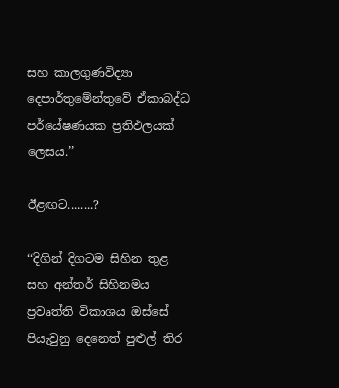සහ කාලගුණවිද්‍යා දෙපාර්තුමේන්තුවේ ඒකාබද්ධ පර්යේෂණයක ප්‍රතිඵලයක් ලෙසය.’’

ඊළඟට........?

‘‘දිගින් දිගටම සිහින තුළ සහ අන්තර් සිහිනමය ප්‍රවෘත්ති විකාශය ඔස්සේ පියැවුනු දෙනෙත් පුළුල් තිර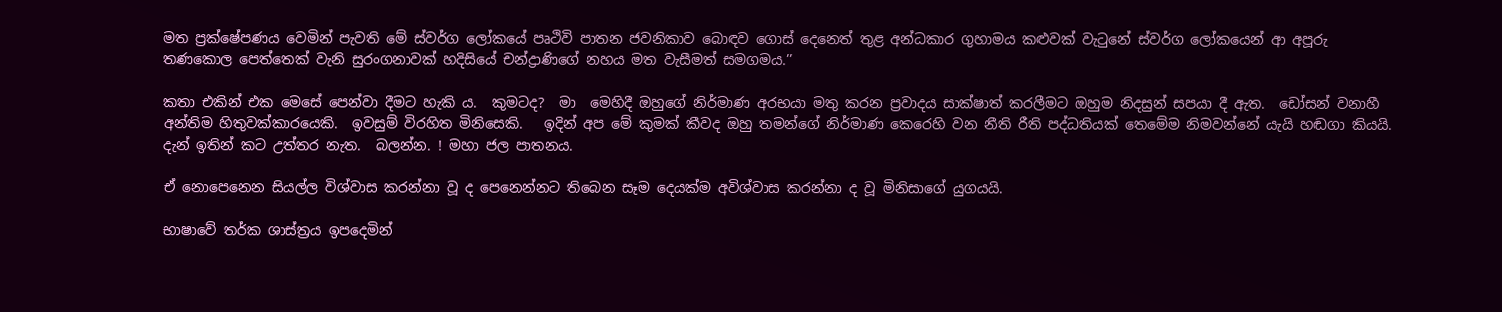මත ප්‍රක්ෂේපණය වෙමින් පැවති මේ ස්වර්ග ලෝකයේ පෘථිවි පාතන ජවනිකාව බොඳව ගොස් දෙනෙත් තුළ අන්ධකාර ගුහාමය කළුවක් වැටුනේ ස්වර්ග ලෝකයෙන් ආ අපූරු තණකොල පෙත්තෙක් වැනි සුරංගනාවක් හදිසියේ චන්ද්‍රාණිගේ නහය මත වැසීමත් සමගමය.’’

කතා එකින් එක මෙසේ පෙන්වා දීමට හැකි ය.  කුමටද?  මා  මෙහිදී ඔහුගේ නිර්මාණ අරභයා මතු කරන ප්‍රවාදය සාක්ෂාත් කරලීමට ඔහුම නිදසුන් සපයා දී ඇත.  ඩෝසන් වනාහී අන්තිම හිතුවක්කාරයෙකි.  ඉවසුම් විරහිත මිනිසෙකි.   ඉදින් අප මේ කුමක් කීවද ඔහු තමන්ගේ නිර්මාණ කෙරෙහි වන නීති රීති පද්ධතියක් තෙමේම නිමවන්නේ යැයි හඬගා කියයි.  දැන් ඉතින් කට උත්තර නැත.  බලන්න. ! මහා ජල පාතනය.

ඒ නොපෙනෙන සියල්ල විශ්වාස කරන්නා වූ ද පෙනෙන්නට තිබෙන සෑම දෙයක්ම අවිශ්වාස කරන්නා ද වූ මිනිසාගේ යුගයයි.

භාෂාවේ තර්ක ශාස්ත්‍රය ඉපදෙමින්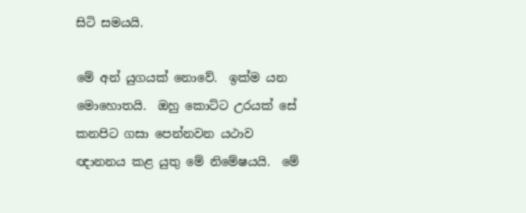සිටි සමයයි.

මේ අන් යුගයක් නොවේ.  ඉක්ම යන මොහොතයි.  ඔහු කොට්ට උරයක් සේ කනපිට ගසා පෙන්නවන යථාව ඥානනය කළ යුතු මේ නිමේෂයයි.  මේ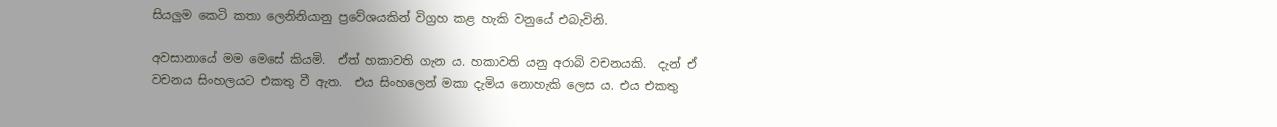සියලුම කෙටි කතා ලෙනිනියානු ප්‍රවේශයකින් විග්‍රහ කළ හැකි වනුයේ එබැවිනි.

අවසානායේ මම මෙසේ කියමි.  ඒත් හකාවති ගැන ය. හකාවති යනු අරාබි වචනයකි.  දැන් ඒ වචනය සිංහලයට එකතු වී ඇත.  එය සිංහලෙන් මකා දැමිය නොහැකි ලෙස ය. එය එකතු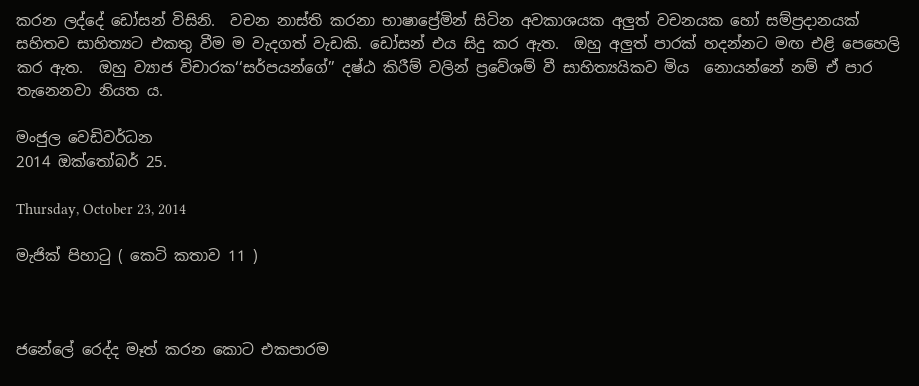කරන ලද්දේ ඩෝසන් විසිනි.  වචන නාස්ති කරනා භාෂාප්‍රේමින් සිටින අවකාශයක අලුත් වචනයක හෝ සම්ප්‍රදානයක් සහිතව සාහිත්‍යට එකතු වීම ම වැදගත් වැඩකි. ඩෝසන් එය සිදු කර ඇත.  ඔහු අලුත් පාරක් හදන්නට මඟ එළි පෙහෙලි කර ඇත.  ඔහු ව්‍යාජ විචාරක‘‘සර්පයන්ගේ’’ දෂ්ඨ කිරීම් වලින් ප්‍රවේශම් වී සාහිත්‍යයිකව මිය  නොයන්නේ නම් ඒ පාර තැනෙනවා නියත ය.

මංජුල වෙඩිවර්ධන
2014 ඔක්තෝබර් 25.

Thursday, October 23, 2014

මැජික් පිහාටු ( කෙටි කතාව 11 )



ජනේලේ රෙද්ද මෑත් කරන කොට එකපාරම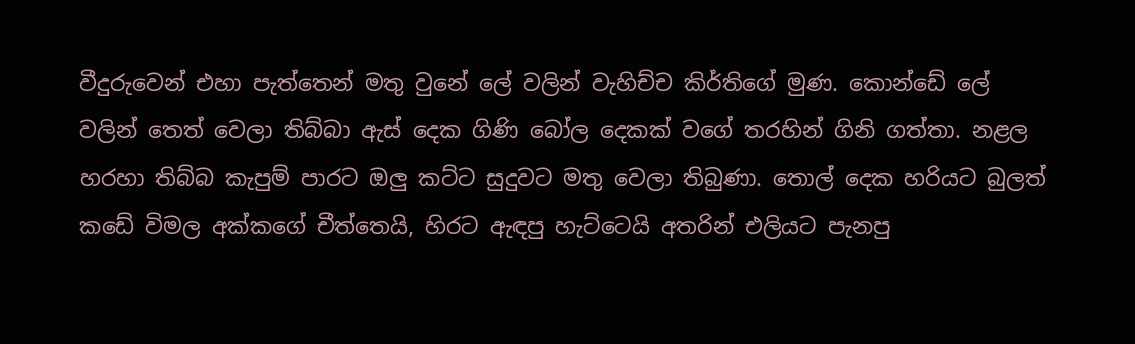වීදුරුවෙන් එහා පැත්තෙන් මතු වුනේ ලේ වලින් වැහිච්ච කිර්තිගේ මුණ. කොන්ඩේ ලේ වලින් තෙත් වෙලා තිබ්බා ඇස් දෙක ගිණි බෝල දෙකක් වගේ තරහින් ගිනි ගත්තා. නළල හරහා තිබ්බ කැපුම් පාරට ඔලු කට්ට සුදුවට මතු වෙලා තිබුණා. තොල් දෙක හරියට බුලත් කඩේ විමල අක්කගේ චීත්තෙයි, හිරට ඇඳපු හැට්ටෙයි අතරින් එලියට පැනපු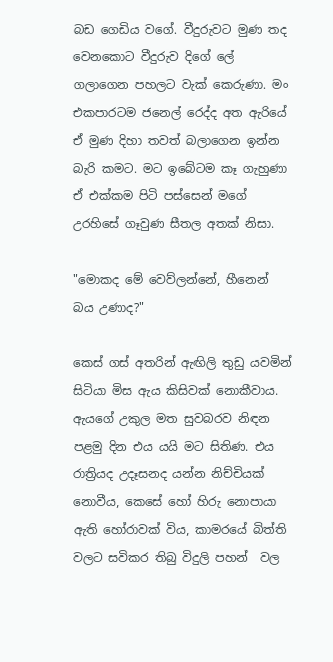බඩ ගෙඩිය වගේ. වීදුරුවට මුණ තද වෙනකොට වීදුරුව දිගේ ලේ ගලාගෙන පහලට වැක් කෙරුණා. මං  එකපාරටම ජනෙල් රෙද්ද අත ඇරියේ ඒ මුණ දිහා තවත් බලාගෙන ඉන්න බැරි කමට. මට ඉබේටම කෑ ගැහුණා ඒ එක්කම පිටි පස්සෙන් මගේ උරහිසේ ගෑවුණ සීතල අතක් නිසා.

"මොකද මේ වෙව්ලන්නේ, හීනෙන් බය උණාද?"

කෙස් ගස් අතරින් ඇඟිලි තුඩු යවමින් සිටියා මිස ඇය කිසිවක් නොකීවාය. ඇයගේ උකුල මත සුවබරව නිඳන පළමු දින එය යයි මට සිතිණ. එය රාත්‍රියද උදෑසනද යන්න නිච්චියක් නොවීය, කෙසේ හෝ හිරු නොපායා ඇති හෝරාවක් විය, කාමරයේ බිත්ති වලට සවිකර තිබු විදුලි පහන්  වල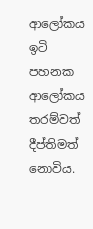ආලෝකය ඉටි පහනක ආලෝකය තරම්වත් දීප්තිමත් නොවිය.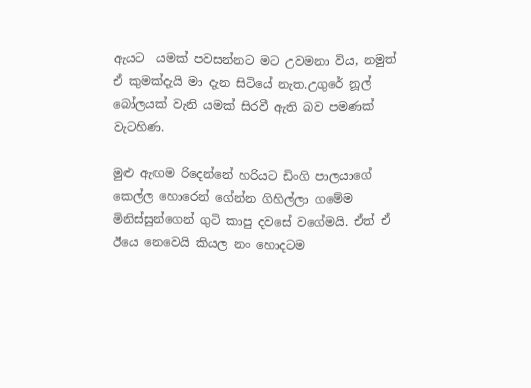ඇයට  යමක් පවසන්නට මට උවමනා විය, නමුත් ඒ කුමක්දැයි මා දැන සිටියේ නැත.උගුරේ නූල් බෝලයක් වැනි යමක් සිරවී ඇති බව පමණක් වැටහිණ.

මුළු ඇඟම රිදෙන්නේ හරියට ඩිංගි පාලයාගේ කෙල්ල හොරෙන් ගේන්න ගිහිල්ලා ගමේම මිනිස්සුන්ගෙන් ගුටි කාපු දවසේ වගේමයි. ඒත් ඒ ඊයෙ නෙවෙයි කියල නං හොදටම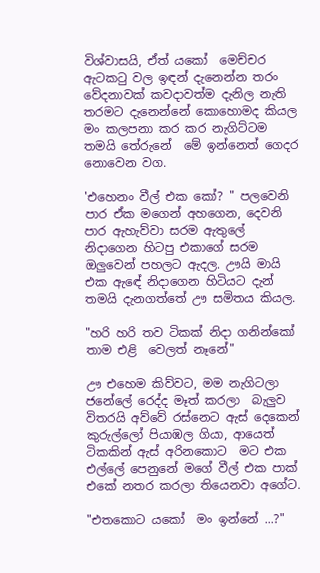විශ්වාසයි, ඒත් යකෝ  මෙච්චර ඇටකටු වල ඉඳන් දැනෙන්න තරං වේදනාවක් කවදාවත්ම දැනිල නැති තරමට දැනෙන්නේ කොහොමද කියල මං කලපනා කර කර නැගිට්ටම තමයි තේරුනේ  මේ ඉන්නෙත් ගෙදර නොවෙන වග.

'එහෙනං වීල් එක කෝ? " පලවෙනි පාර ඒක මගෙන් අහගෙන, දෙවනි පාර ඇහැව්වා සරම ඇතුලේ  නිදාගෙන හිටපු එකාගේ සරම ඔලුවෙන් පහලට ඇදල. ඌයි මායි එක ඇඳේ නිදාගෙන හිටියට දැන් තමයි දැනගත්තේ ඌ සමිතය කියල.

"හරි හරි තව ටිකක් නිදා ගනින්කෝ තාම එළි  වෙලත් නෑනේ"

ඌ එහෙම කිව්වට, මම නැගිටලා ජනේලේ රෙද්ද මෑත් කරලා  බැලුව විතරයි අව්වේ රස්නෙට ඇස් දෙකෙන් කුරුල්ලෝ පියාඹල ගියා, ආයෙත් ටිකකින් ඇස් අරිනකොට  මට එක එල්ලේ පෙනුනේ මගේ වීල් එක පාක් එකේ නතර කරලා තියෙනවා අගේට.

"එතකොට යකෝ  මං ඉන්නේ ...?"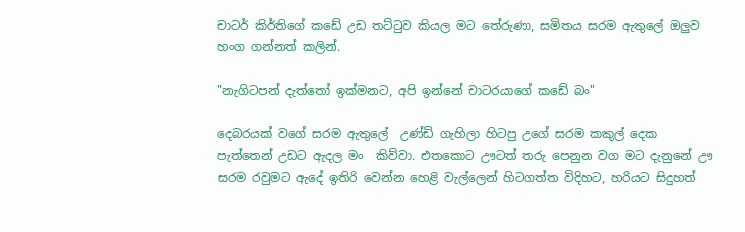චාටර් කිර්තිගේ කඩේ උඩ තට්ටුව කියල මට තේරුණා, සමිතය සරම ඇතුලේ ඔලුව හංග ගන්නත් කලින්.

"නැගිටපන් දැත්තෝ ඉක්මනට, අපි ඉන්නේ චාටරයාගේ කඩේ බං"

දෙබරයක් වගේ සරම ඇතුලේ  උණ්ඩි ගැහිලා හිටපු උගේ සරම කකුල් දෙක පැත්තෙන් උඩට ඇදල මං  කිව්වා. එතකොට ඌටත් තරු පෙනුන වග මට දැනුනේ ඌ සරම රවුමට ඇදේ ඉතිරි වෙන්න හෙළි වැල්ලෙන් හිටගත්ත විදිහට, හරියට සිදුහත්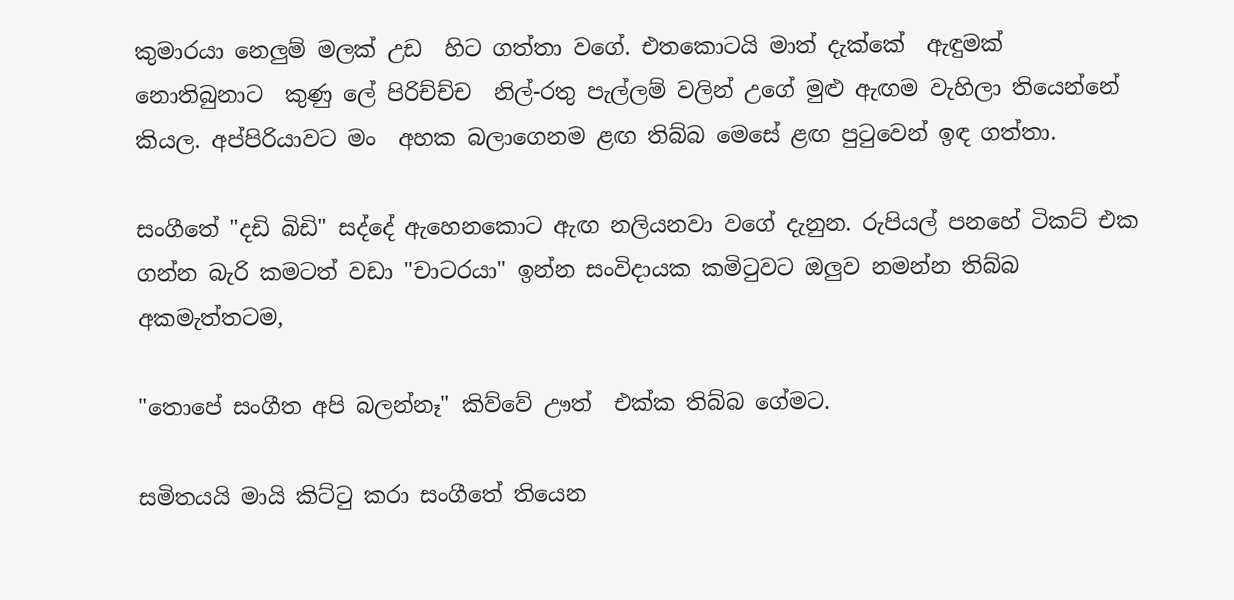කුමාරයා නෙලුම් මලක් උඩ  හිට ගත්තා වගේ. එතකොටයි මාත් දැක්කේ  ඇඳුමක් නොතිබුනාට  කුණු ලේ පිරිච්ච්ච  නිල්-රතු පැල්ලම් වලින් උගේ මුළු ඇඟම වැහිලා තියෙන්නේ කියල. අප්පිරියාවට මං  අහක බලාගෙනම ළඟ තිබ්බ මෙසේ ළඟ පුටුවෙන් ඉඳ ගත්තා.

සංගීතේ "දඩි බිඩි" සද්දේ ඇහෙනකොට ඇඟ නලියනවා වගේ දැනුන. රුපියල් පනහේ ටිකට් එක ගන්න බැරි කමටත් වඩා "චාටරයා" ඉන්න සංවිදායක කමිටුවට ඔලුව නමන්න තිබ්බ අකමැත්තටම,

"තොපේ සංගීත අපි බලන්නෑ" කිව්වේ ඌත්  එක්ක තිබ්බ ගේමට.

සමිතයයි මායි කිට්ටු කරා සංගීතේ තියෙන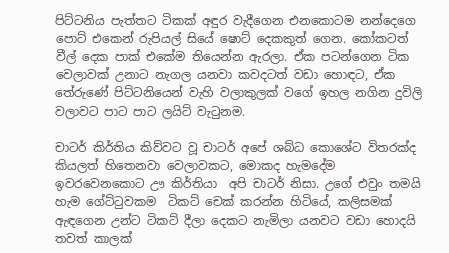පිට්ටනිය පැත්තට ටිකක් අඳුර වැදීගෙන එනකොටම නන්දෙගෙ  පොට් එකෙන් රුපියල් සියේ ෂොට් දෙකකුත් ගෙන. කෝකටත් වීල් දෙක පාක් එකේම තියෙන්න ඇරලා. ඒක පටන්ගෙන ටික වෙලාවක් උනාට නැගල යනවා කවදටත් වඩා හොඳට, ඒක තේරුණේ පිට්ටනියෙන් වැහි වලාකුලක් වගේ ඉහල නගින දුවිලි වලාවට පාට පාට ලයිට් වැටුනම.

චාටර් කිර්තිය කිව්වට වූ චාටර් අපේ ශබ්ධ කොශේට විතරක්ද කියලත් හිතෙනවා වෙලාවකට, මොකද හැමදේම ඉවරවෙනකොට ඌ කිර්තියා  අපි චාටර් නිසා. උගේ එවුං තමයි හැම ගේට්ටුවකම  ටිකට් චෙක් කරන්න හිටියේ, කලිසමක් ඇඳගෙන උන්ට ටිකට් දීලා දෙකට නැමිලා යනවට වඩා හොදයි තවත් කාලක්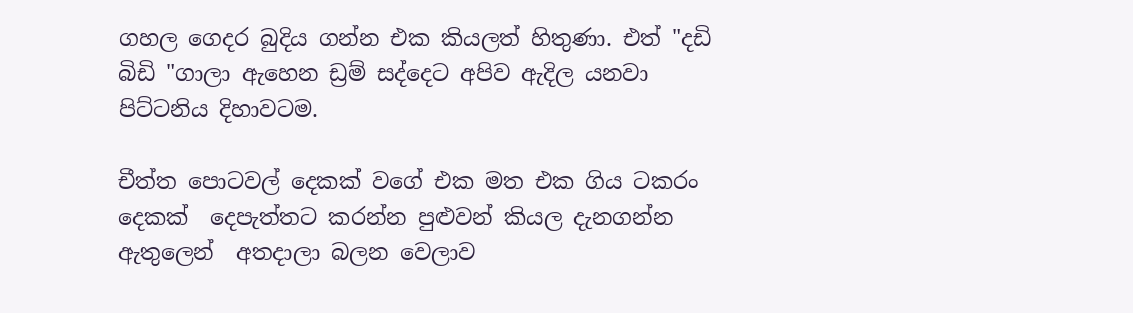ගහල ගෙදර බුදිය ගන්න එක කියලත් හිතුණා. එත් "දඩි බිඩි "ගාලා ඇහෙන ඩ්‍රම් සද්දෙට අපිව ඇදිල යනවා පිට්ටනිය දිහාවටම.

චීත්ත පොටවල් දෙකක් වගේ එක මත එක ගිය ටකරං දෙකක්  දෙපැත්තට කරන්න පුළුවන් කියල දැනගන්න ඇතුලෙන්  අතදාලා බලන වෙලාව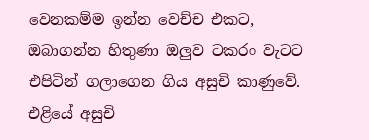වෙනකම්ම ඉන්න වෙච්ච එකට, ඔබාගන්න හිතුණා ඔලුව ටකරං වැටට එපිටින් ගලාගෙන ගිය අසුචි කාණුවේ. එළියේ අසුචි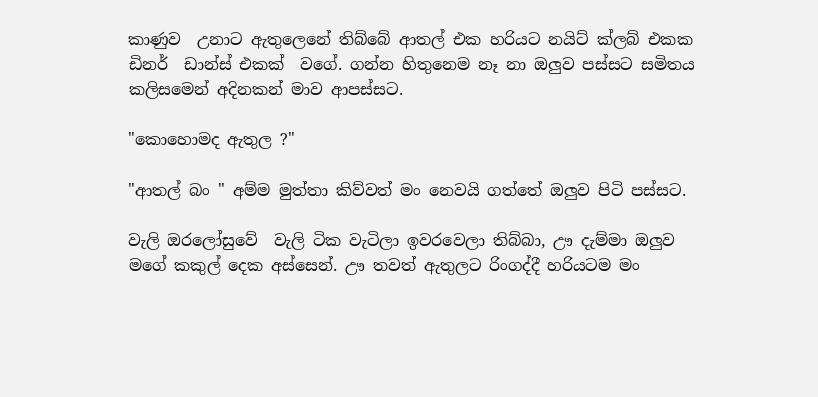කාණුව  උනාට ඇතුලෙනේ තිබ්බේ ආතල් එක හරියට නයිට් ක්ලබ් එකක ඩිනර්  ඩාන්ස් එකක්  වගේ. ගන්න හිතුනෙම නෑ නා ඔලුව පස්සට සමිතය කලිසමෙන් අදිනකන් මාව ආපස්සට.

"කොහොමද ඇතුල ?"

"ආතල් බං " අම්ම මුත්තා කිව්වත් මං නෙවයි ගත්තේ ඔලුව පිටි පස්සට.

වැලි ඔරලෝසුවේ  වැලි ටික වැටිලා ඉවරවෙලා තිබ්බා, ඌ දැම්මා ඔලුව මගේ කකුල් දෙක අස්සෙන්. ඌ තවත් ඇතුලට රිංගද්දී හරියටම මං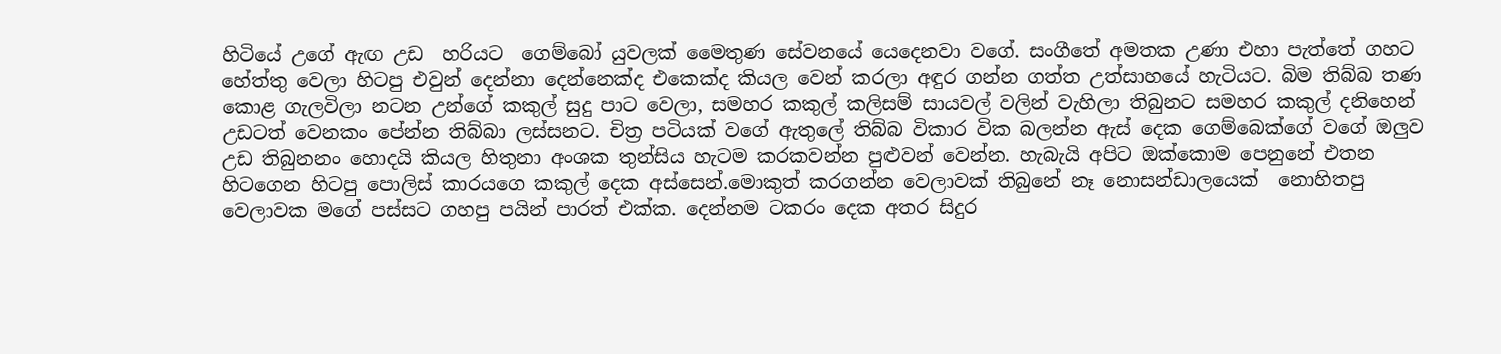හිටියේ උගේ ඇඟ උඩ  හරියට  ගෙම්බෝ යුවලක් මෛතුණ සේවනයේ යෙදෙනවා වගේ. සංගීතේ අමතක උණා එහා පැත්තේ ගහට හේත්තු වෙලා හිටපු එවුන් දෙන්නා දෙන්නෙක්ද එකෙක්ද කියල වෙන් කරලා අඳුර ගන්න ගත්ත උත්සාහයේ හැටියට. බිම තිබ්බ තණ කොළ ගැලවිලා නටන උන්ගේ කකුල් සුදු පාට වෙලා, සමහර කකුල් කලිසම් සායවල් වලින් වැහිලා තිබුනට සමහර කකුල් දනිහෙන් උඩටත් වෙනකං පේන්න තිබ්බා ලස්සනට. චිත්‍ර පටියක් වගේ ඇතුලේ තිබ්බ විකාර වික බලන්න ඇස් දෙක ගෙම්බෙක්ගේ වගේ ඔලුව උඩ තිබුනනං හොදයි කියල හිතුනා අංශක තුන්සිය හැටම කරකවන්න පුළුවන් වෙන්න. හැබැයි අපිට ඔක්කොම පෙනුනේ එතන හිටගෙන හිටපු පොලිස් කාරයගෙ කකුල් දෙක අස්සෙන්.මොකුත් කරගන්න වෙලාවක් තිබුනේ නෑ නොසන්ඩාලයෙක්  නොහිතපු වෙලාවක මගේ පස්සට ගහපු පයින් පාරත් එක්ක. දෙන්නම ටකරං දෙක අතර සිදුර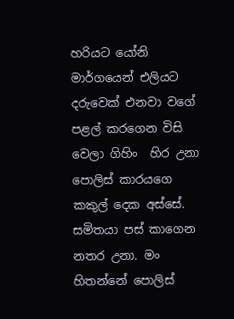හරියට යෝනි මාර්ගයෙන් එලියට දරුවෙක් එනවා වගේ පළල් කරගෙන විසි වෙලා ගිහිං  හිර උනා පොලිස් කාරයගෙ කකුල් දෙක අස්සේ. සමිතයා පස් කාගෙන නතර උනා. මං හිතන්නේ පොලිස්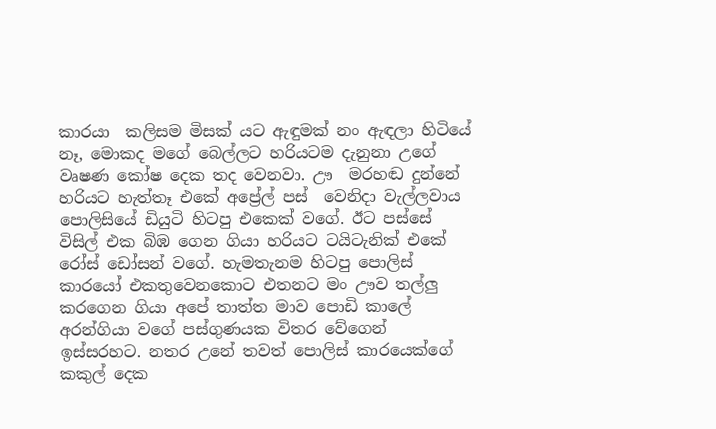කාරයා  කලිසම මිසක් යට ඇඳුමක් නං ඇඳලා හිටියේ නෑ, මොකද මගේ බෙල්ලට හරියටම දැනුනා උගේ වෘෂණ කෝෂ දෙක තද වෙනවා. ඌ  මරහඬ දුන්නේ හරියට හැත්තෑ එකේ අප්‍රේල් පස්  වෙනිදා වැල්ලවාය පොලිසියේ ඩියුටි හිටපු එකෙක් වගේ. ඊට පස්සේ විසිල් එක බිඹ ගෙන ගියා හරියට ටයිටැනික් එකේ රෝස් ඩෝසන් වගේ. හැමතැනම හිටපු පොලිස් කාරයෝ එකතුවෙනකොට එතනට මං ඌව තල්ලු කරගෙන ගියා අපේ තාත්ත මාව පොඩි කාලේ අරන්ගියා වගේ පස්ගුණයක විතර වේගෙන් ඉස්සරහට. නතර උනේ තවත් පොලිස් කාරයෙක්ගේ කකුල් දෙක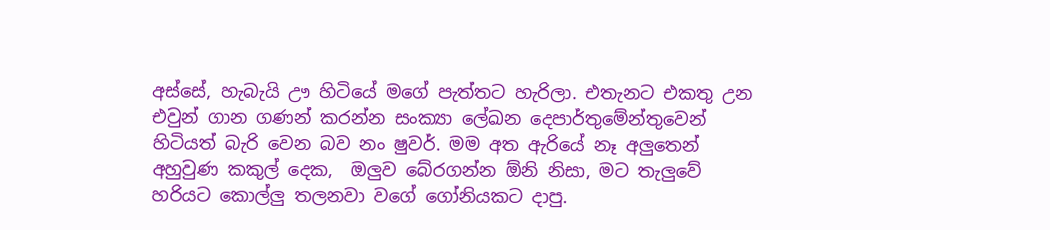අස්සේ, හැබැයි ඌ හිටියේ මගේ පැත්තට හැරිලා. එතැනට එකතු උන එවුන් ගාන ගණන් කරන්න සංක්‍යා ලේඛන දෙපාර්තුමේන්තුවෙන් හිටියත් බැරි වෙන බව නං ෂුවර්. මම අත ඇරියේ නෑ අලුතෙන් අහුවුණ කකුල් දෙක,  ඔලුව බේරගන්න ඕනි නිසා, මට තැලුවේ හරියට කොල්ලු තලනවා වගේ ගෝනියකට දාපු.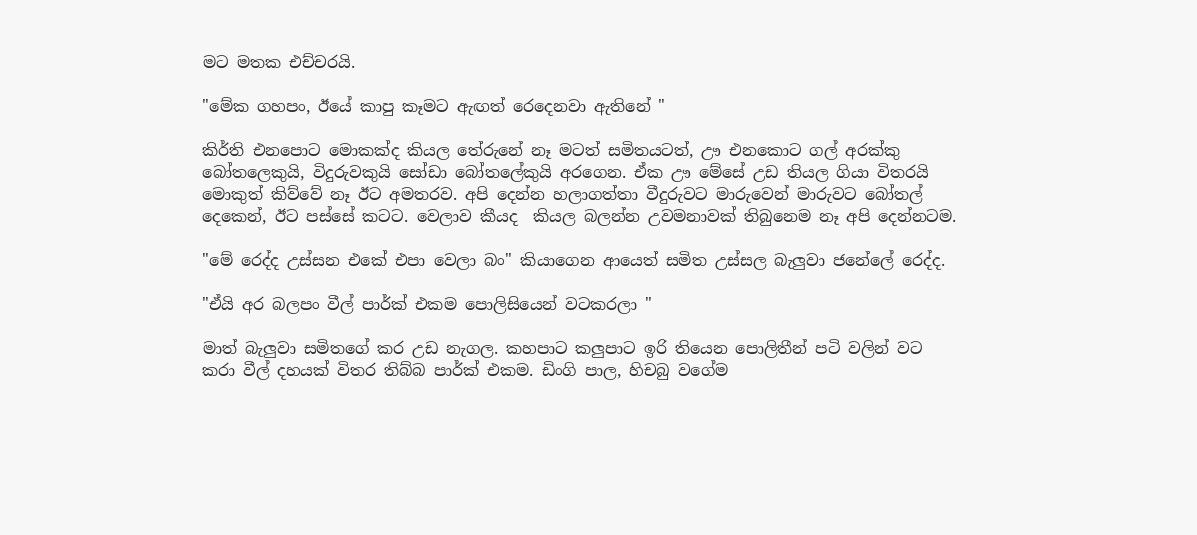මට මතක එච්චරයි.

"මේක ගහපං, ඊයේ කාපු කෑමට ඇඟත් රෙදෙනවා ඇතිනේ "

කිර්ති එනපොට මොකක්ද කියල තේරුනේ නෑ මටත් සමිතයටත්, ඌ එනකොට ගල් අරක්කු බෝතලෙකුයි, විදුරුවකුයි සෝඩා බෝතලේකුයි අරගෙන. ඒක ඌ මේසේ උඩ තියල ගියා විතරයි මොකුත් කිව්වේ නෑ ඊට අමතරව. අපි දෙන්න හලාගත්තා වීදුරුවට මාරුවෙන් මාරුවට බෝතල් දෙකෙන්, ඊට පස්සේ කටට. වෙලාව කීයද  කියල බලන්න උවමනාවක් තිබුනෙම නෑ අපි දෙන්නටම.

"මේ රෙද්ද උස්සන එකේ එපා වෙලා බං" කියාගෙන ආයෙත් සමිත උස්සල බැලුවා ජනේලේ රෙද්ද.

"ඒයි අර බලපං වීල් පාර්ක් එකම පොලිසියෙන් වටකරලා "

මාත් බැලුවා සමිතගේ කර උඩ නැගල. කහපාට කලුපාට ඉරි තියෙන පොලිතීන් පටි වලින් වට කරා වීල් දහයක් විතර තිබ්බ පාර්ක් එකම. ඩිංගි පාල, හිචබු වගේම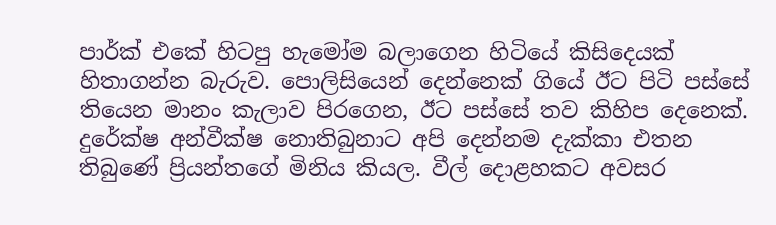පාර්ක් එකේ හිටපු හැමෝම බලාගෙන හිටියේ කිසිදෙයක් හිතාගන්න බැරුව. පොලිසියෙන් දෙන්නෙක් ගියේ ඊට පිටි පස්සේ තියෙන මානං කැලාව පිරගෙන, ඊට පස්සේ තව කිහිප දෙනෙක්. දුරේක්ෂ අන්වීක්ෂ නොතිබුනාට අපි දෙන්නම දැක්කා එතන තිබුණේ ප්‍රියන්තගේ මිනිය කියල. වීල් දොළහකට අවසර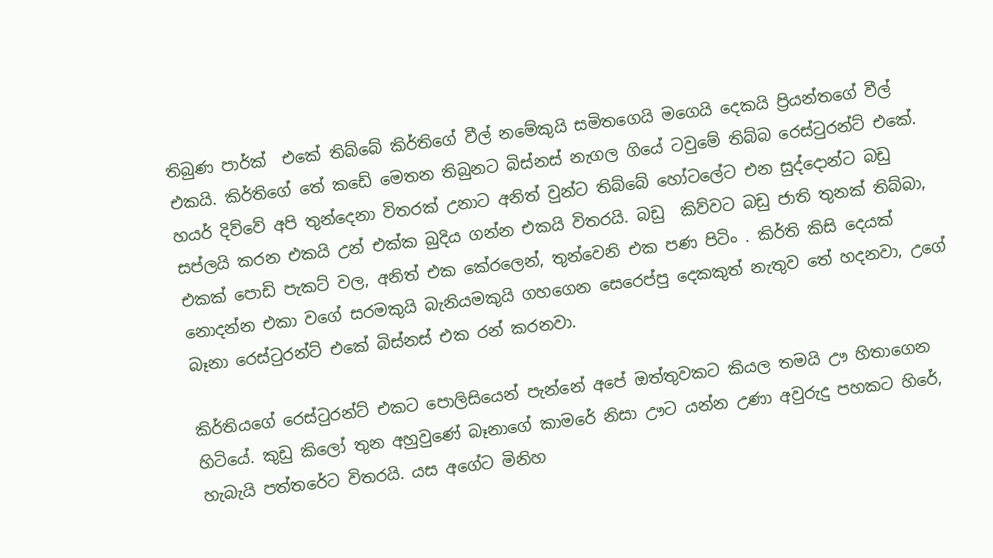තිබුණ පාර්ක්  එකේ තිබ්බේ කිර්තිගේ වීල් නමේකුයි සමිතගෙයි මගෙයි දෙකයි ප්‍රියන්තගේ වීල් එකයි. කිර්තිගේ තේ කඩේ මෙතන තිබුනට බිස්නස් නැගල ගියේ ටවුමේ තිබ්බ රෙස්ටුරන්ට් එකේ. හයර් දිව්වේ අපි තුන්දෙනා විතරක් උනාට අනිත් වුන්ට තිබ්බේ හෝටලේට එන සුද්දොන්ට බඩු සප්ලයි කරන එකයි උන් එක්ක බුදිය ගන්න එකයි විතරයි. බඩු  කිව්වට බඩු ජාති තුනක් තිබ්බා, එකක් පොඩි පැකට් වල, අනිත් එක කේරලෙන්, තුන්වෙනි එක පණ පිටිං . කිර්ති කිසි දෙයක් නොදන්න එකා වගේ සරමකුයි බැනියමකුයි ගහගෙන සෙරෙප්පු දෙකකුත් නැතුව තේ හදනවා, උගේ බෑනා රෙස්ටුරන්ට් එකේ බිස්නස් එක රන් කරනවා.

කිර්තියගේ රෙස්ටුරන්ට් එකට පොලිසියෙන් පැන්නේ අපේ ඔත්තුවකට කියල තමයි ඌ හිතාගෙන හිටියේ. කුඩු කිලෝ තුන අහුවුණේ බෑනාගේ කාමරේ නිසා ඌට යන්න උණා අවුරුදු පහකට හිරේ, හැබැයි පත්තරේට විතරයි. යස අගේට මිනිහ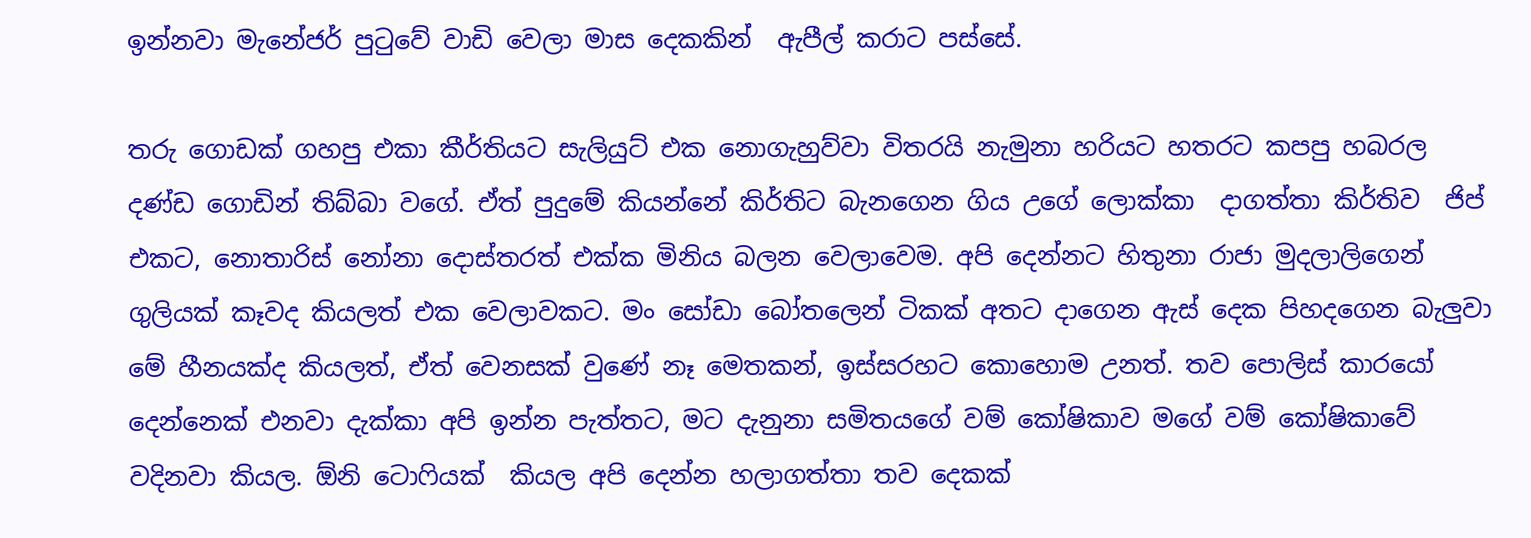ඉන්නවා මැනේජර් පුටුවේ වාඩි වෙලා මාස දෙකකින්  ඇපීල් කරාට පස්සේ.

තරු ගොඩක් ගහපු එකා කීර්තියට සැලියුට් එක නොගැහුව්වා විතරයි නැමුනා හරියට හතරට කපපු හබරල දණ්ඩ ගොඩින් තිබ්බා වගේ. ඒත් පුදුමේ කියන්නේ කිර්තිට බැනගෙන ගිය උගේ ලොක්කා  දාගත්තා කිර්තිව  ජිප් එක‍ට, නොතාරිස් නෝනා දොස්තරත් එක්ක මිනිය බලන වෙලාවෙම. අපි දෙන්නට හිතුනා රාජා මුදලාලිගෙන් ගුලියක් කෑවද කියලත් එක වෙලාවකට. මං සෝඩා බෝතලෙන් ටිකක් අතට දාගෙන ඇස් දෙක පිහදගෙන බැලුවා මේ හීනයක්ද කියලත්, ඒත් වෙනසක් වුණේ නෑ මෙතකන්, ඉස්සරහට කොහොම උනත්. තව පොලිස් කාරයෝ දෙන්නෙක් එනවා දැක්කා අපි ඉන්න පැත්තට, මට දැනුනා සමිතයගේ වම් කෝෂිකාව මගේ වම් කෝෂිකාවේ වදිනවා කියල. ඕනි ටොෆියක්  කියල අපි දෙන්න හලාගත්තා තව දෙකක්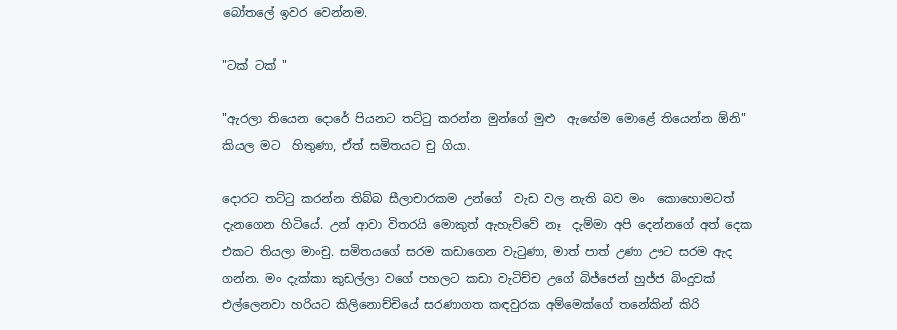බෝතලේ ඉවර වෙන්නම.

"ටක් ටක් "

"ඇරලා තියෙන දොරේ පියනට තට්ටු කරන්න මුන්ගේ මුළු  ඇඟේම මොළේ තියෙන්න ඕනි"  කියල මට  හිතුණා, ඒත් සමිතයට චු ගියා.

දොරට තට්ටු කරන්න තිබ්බ සීලාචාරකම උන්ගේ  වැඩ වල නැති බව මං  කොහොමටත් දැනගෙන හිටියේ. උන් ආවා විතරයි මොකුත් ඇහැව්වේ නෑ  දැම්මා අපි දෙන්නගේ අත් දෙක එකට තියලා මාංචු. සමිතයගේ සරම කඩාගෙන වැටුණා, මාත් පාත් උණා ඌට සරම ඇද ගන්න. මං දැක්කා කුඩල්ලා වගේ පහලට කඩා වැටිච්ච උගේ බිජ්ජෙන් හුජ්ජ බිංදුවක් එල්ලෙනවා හරියට කිලිනොච්චියේ සරණාගත කඳවුරක අම්මෙක්ගේ තනේකින් කිරි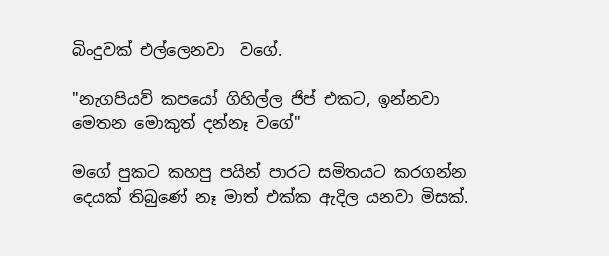බිංදුවක් එල්ලෙනවා  වගේ.

"නැගපියව් කපයෝ ගිහිල්ල ජිප් එකට, ඉන්නවා මෙතන මොකුත් දන්නෑ වගේ"

මගේ පුකට කහපු පයින් පාරට සමිතයට කරගන්න දෙයක් තිබුණේ නෑ මාත් එක්ක ඇදිල යනවා මිසක්.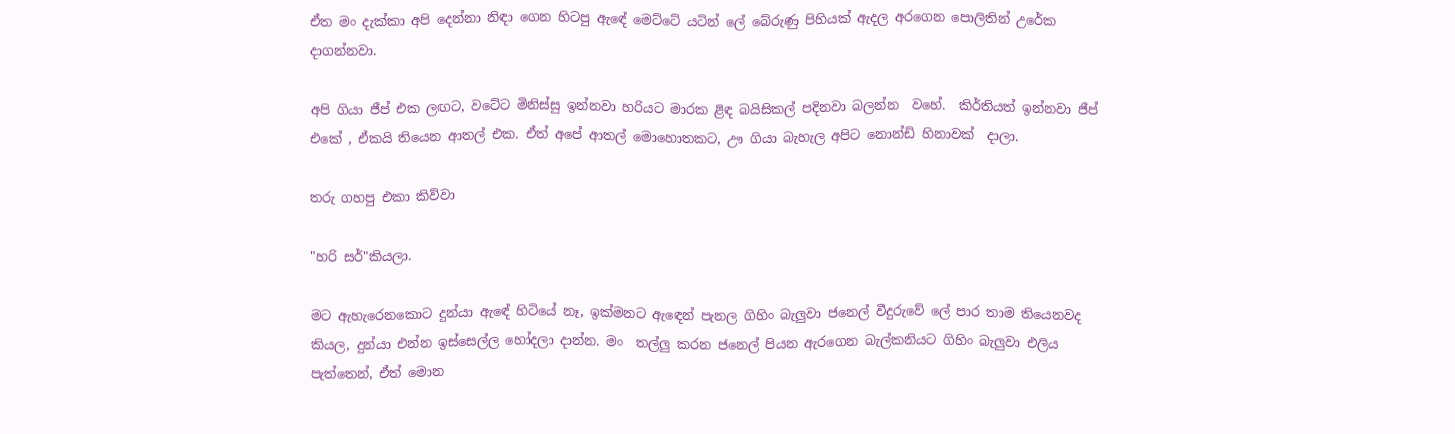ඒත මං දැක්කා අපි දෙන්නා නිඳා ගෙන හිටපු ඇඳේ මෙට්ටේ යටින් ලේ බේරුණු පිහියක් ඇදල අරගෙන පොලිතින් උරේක දාගන්නවා.

අපි ගියා ජීප් එක ලඟට, වටේට මිනිස්සු ඉන්නවා හරියට මාරක ළිඳ බයිසිකල් පදිනවා බලන්න  වහේ.  කිර්තියත් ඉන්නවා ජීප් එකේ , ඒකයි තියෙන ආතල් එක. ඒත් අපේ ආතල් මොහොතකට, ඌ ගියා බැහැල අපිට නොන්ඩි හිනාවක්  දාලා.

තරු ගහපු එකා කිව්වා

"හරි සර්"කියලා.

මට ඇහැරෙනකොට දුන්යා ඇඳේ හිටියේ නෑ, ඉක්මනට ඇඳෙන් පැනල ගිහිං බැලුවා ජනෙල් වීදුරුවේ ලේ පාර තාම තියෙනවද කියල, දුන්යා එන්න ඉස්සෙල්ල හෝදලා දාන්න. මං  තල්ලු කරන ජනෙල් පියන ඇරගෙන බැල්කනියට ගිහිං බැලුවා එලිය පැත්තෙන්, ඒත් මොන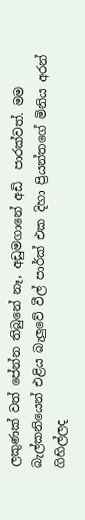ලකුණක් වත් පේන්න තිබුනේ නෑ, අඩුමගානේ අඩි  පාරක්වත්. මම බැල්කනියෙන් එළිය බැලුවේ වීල් පාර්ක් එක දිහා ප්‍රියන්තගේ මිනිය අරන් ගිහිල්ලද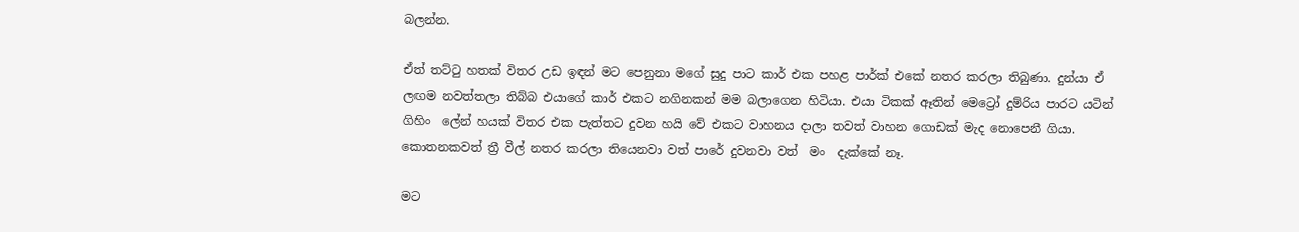බලන්න.

ඒත් තට්ටු හතක් විතර උඩ ඉඳන් මට පෙනුනා මගේ සුදු පාට කාර් එක පහළ පාර්ක් එකේ නතර කරලා තිබුණා. දුන්යා ඒ ලඟම නවත්තලා තිබ්බ එයාගේ කාර් එකට නගිනකන් මම බලාගෙන හිටියා. එයා ටිකක් ඈතින් මෙට්‍රෝ දුම්රිය පාරට යටින් ගිහිං  ලේන් හයක් විතර එක පැත්තට දුවන හයි වේ එකට වාහනය දාලා තවත් වාහන ගොඩක් මැද නොපෙනී ගියා. කොතනකවත් ත්‍රී වීල් නතර කරලා තියෙනවා වත් පාරේ දුවනවා වත්  මං  දැක්කේ නෑ.

මට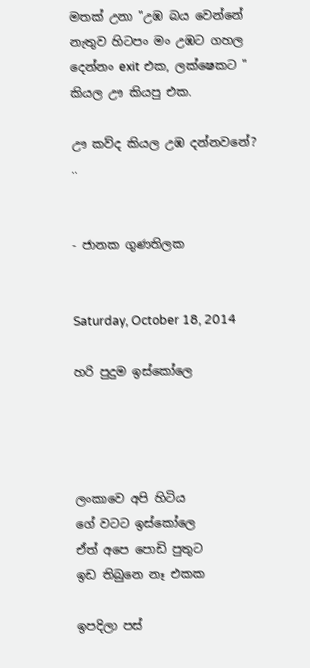මතක් උනා "උඹ බය වෙන්නේ නැතුව හිටපං මං උඹට ගහල දෙන්නං exit එක, ලක්ෂෙකට " කියල ඌ කියපු එක.

ඌ කව්ද කියල උඹ දන්නවනේ? ..


- ජානක ගුණතිලක


Saturday, October 18, 2014

හරි පුදුම ඉස්කෝලෙ




ලංකාවෙ අපි හිටිය
ගේ වටට ඉස්කෝලෙ
ඒත් අපෙ පොඩි පුතුට
ඉඩ තිබුනෙ නෑ එකක

ඉපදිලා පස්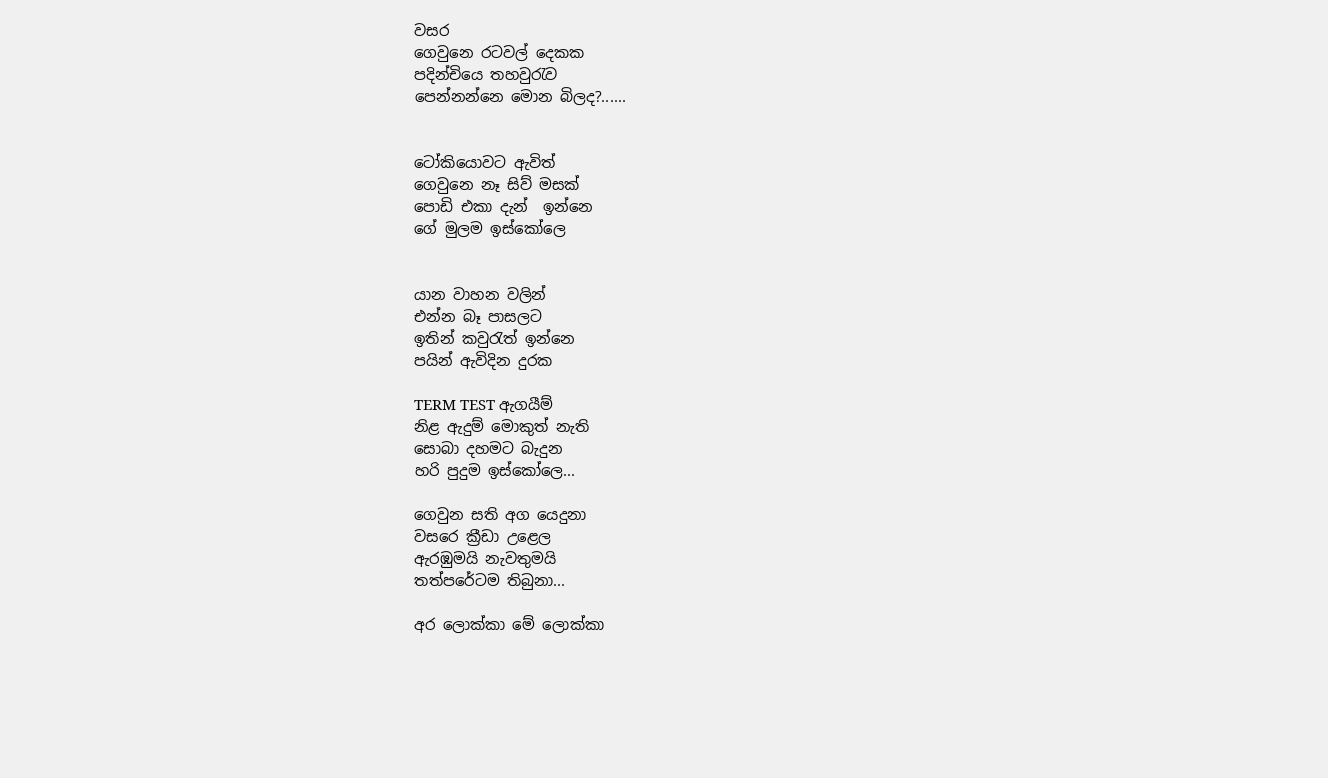වසර
ගෙවුනෙ රටවල් දෙකක
පදින්චියෙ තහවුරැව
පෙන්නන්නෙ මොන බිලද?......


ටෝකියොවට ඇවිත්
ගෙවුනෙ නෑ සිව් මසක්
පොඩි එකා දැන්  ඉන්නෙ
ගේ මුලම ඉස්කෝලෙ


යාන වාහන වලින්
එන්න බෑ පාසලට
ඉතින් කවුරැත් ඉන්නෙ
පයින් ඇවිදින දුරක

TERM TEST ඇගයීම්
නිළ ඇදුම් මොකුත් නැති
සොබා දහමට බැදුන
හරි පුදුම ඉස්කෝලෙ...

ගෙවුන සති අග යෙදුනා
වසරෙ ක්‍රීඩා උළෙල
ඇරඹුමයි නැවතුමයි
තත්පරේටම තිබුනා...

අර ලොක්කා මේ ලොක්කා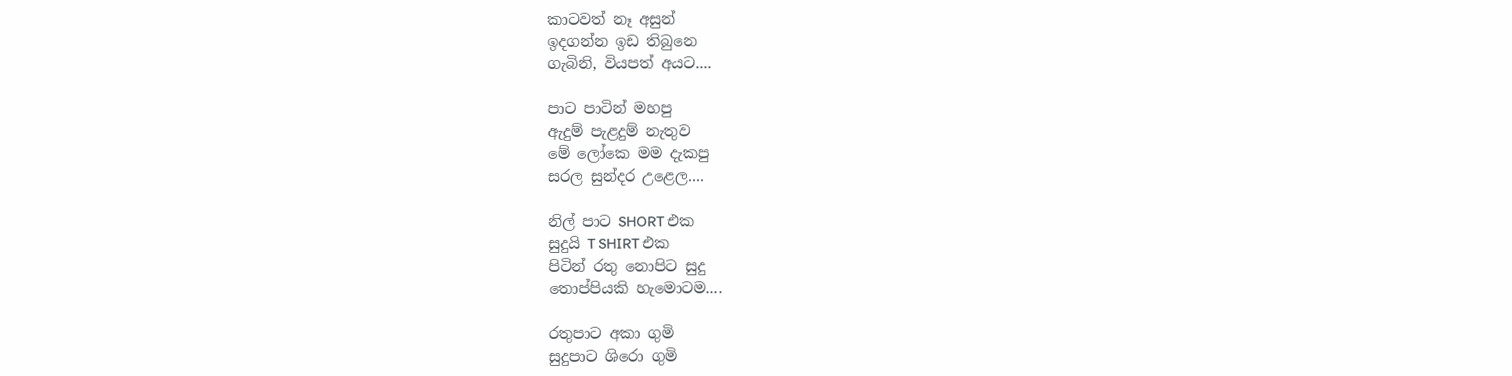කාටවත් නෑ අසුන්
ඉදගන්න ඉඩ තිබුනෙ
ගැබිනි, වියපත් අයට....

පාට පාටින් මහපු
ඇදුම් පැළදුම් නැතුව
මේ ලෝකෙ මම දැකපු
සරල සුන්දර උළෙල....

නිල් පාට SHORT එක
සුදුයි T SHIRT එක
පිටින් රතු නොපිට සුදු
තොප්පියකි හැමොටම....

රතුපාට අකා ගුමි
සුදුපාට ශිරො ගුමි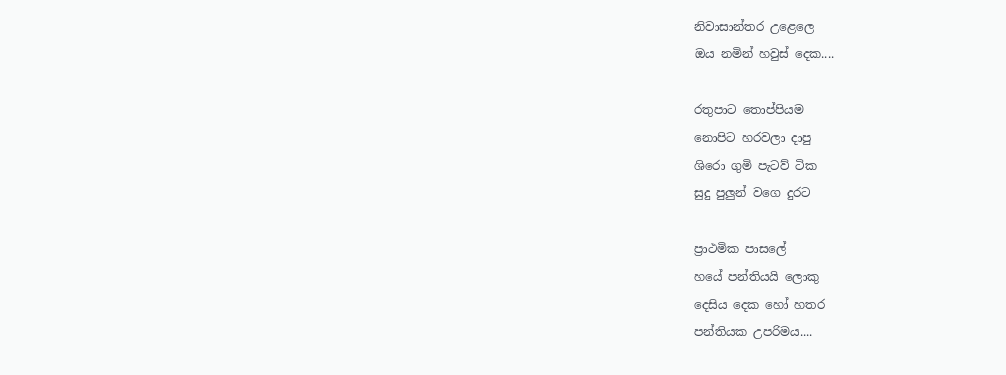නිවාසාන්තර උළෙලෙ
ඔය නමින් හවුස් දෙක....

රතුපාට තොප්පියම
නොපිට හරවලා දාපු
ශිරො ගුමි පැටව් ටික
සුදු පුලුන් වගෙ දුරට

ප්‍රාථමික පාසලේ
හයේ පන්තියයි ලොකු
දෙසිය දෙක හෝ හතර
පන්තියක උපරිමය....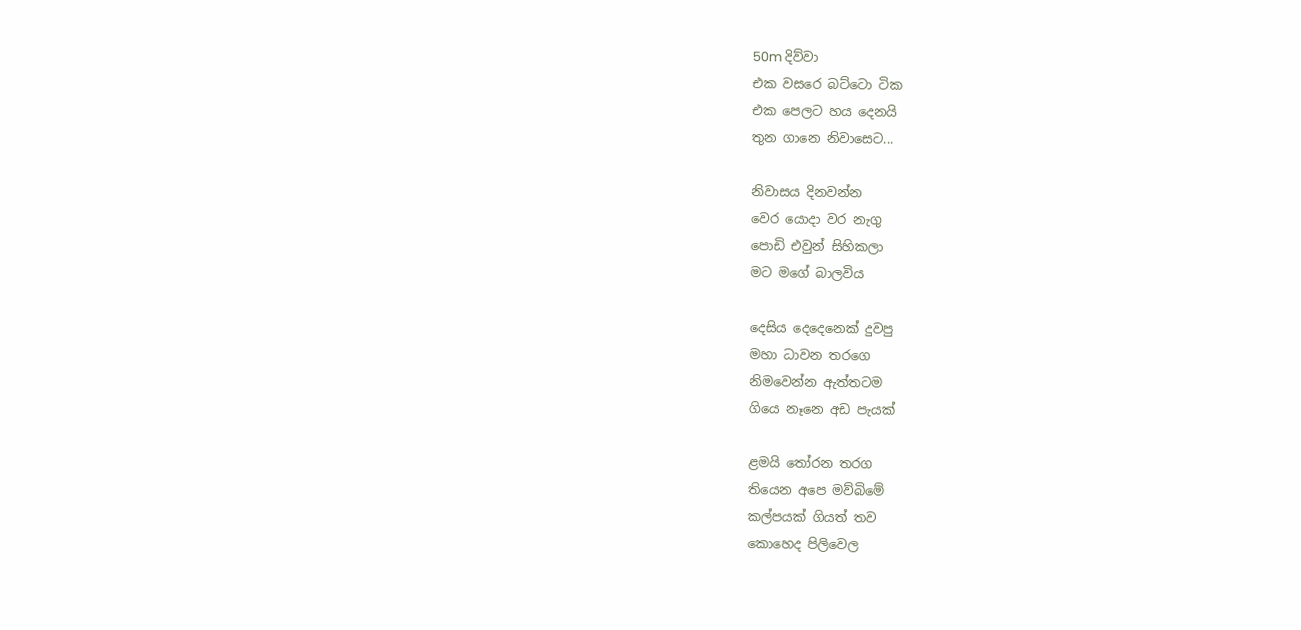50m දිව්වා
එක වසරෙ බට්ටො ටික
එක පෙලට හය දෙනයි
තුන ගානෙ නිවාසෙට...

නිවාසය දිනවන්න
වෙර යොදා වර නැගු
පොඩි එවුන් සිහිකලා
මට මගේ බාලවිය

දෙසිය දෙදෙනෙක් දුවපු
මහා ධාවන තරගෙ
නිමවෙන්න ඇත්තටම
ගියෙ නෑනෙ අඩ පැයක්

ළමයි තෝරන තරග
තියෙන අපෙ මව්බිමේ
කල්පයක් ගියත් තව
කොහෙද පිලිවෙල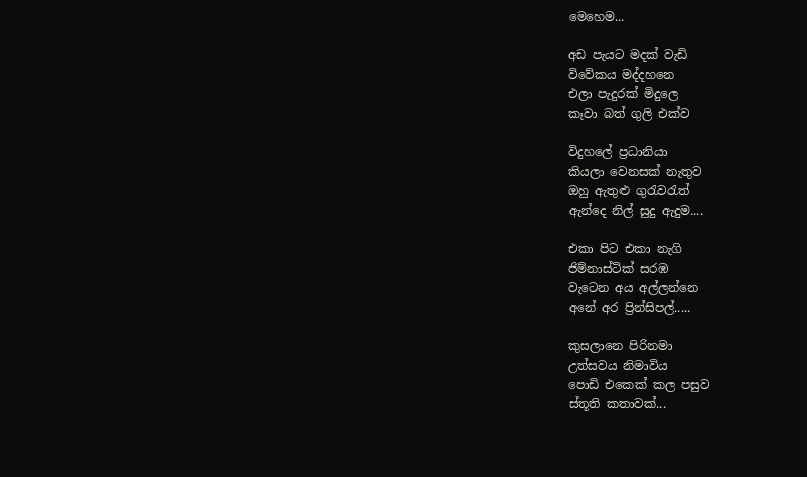මෙහෙම...

අඩ පැයට මදක් වැඩි
විවේකය මද්දහනෙ
එලා පැදුරක් මිදුලෙ
කෑවා බත් ගුලි එක්ව

විදුහලේ ප්‍රධානියා
කියලා වෙනසක් නැතුව
ඔහු ඇතුළු ගුරැවරැත්
ඇන්දෙ නිල් සුදු ඇදුම....

එකා පිට එකා නැගි
ජිම්නාස්ටික් සරඹ
වැටෙන අය අල්ලන්නෙ
අනේ අර ප්‍රින්සිපල්.....

කුසලානෙ පිරිනමා
උත්සවය නිමාවිය
පොඩි එකෙක් කල පසුව
ස්තූති කතාවක්...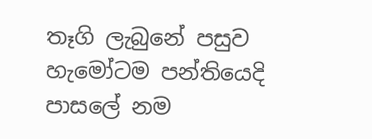තෑගි ලැබුනේ පසුව
හැමෝටම පන්තියෙදි
පාසලේ නම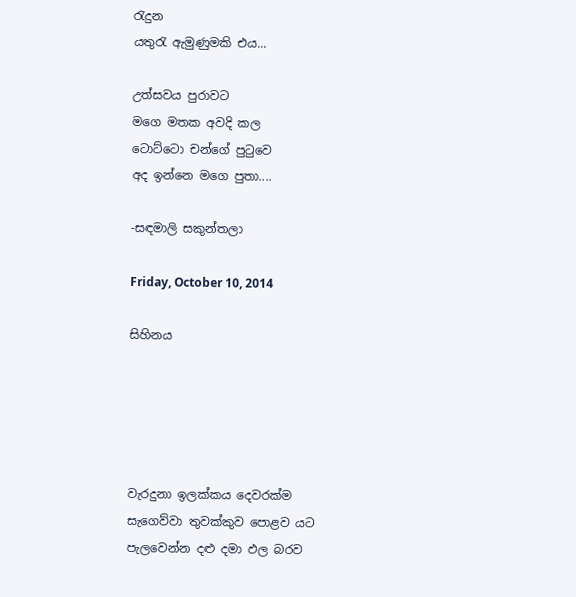රැදුන
යතුරැ ඇමුණුමකි එය...

උත්සවය පුරාවට
මගෙ මතක අවදි කල
ටොට්ටො චන්ගේ පුටුවෙ
අද ඉන්නෙ මගෙ පුතා....

-සඳමාලි සකුන්තලා

Friday, October 10, 2014

සිහිනය





වැරදුනා ඉලක්කය දෙවරක්ම
සැගෙව්වා තුවක්කුව පොළව යට
පැලවෙන්න දළු දමා ඵල බරව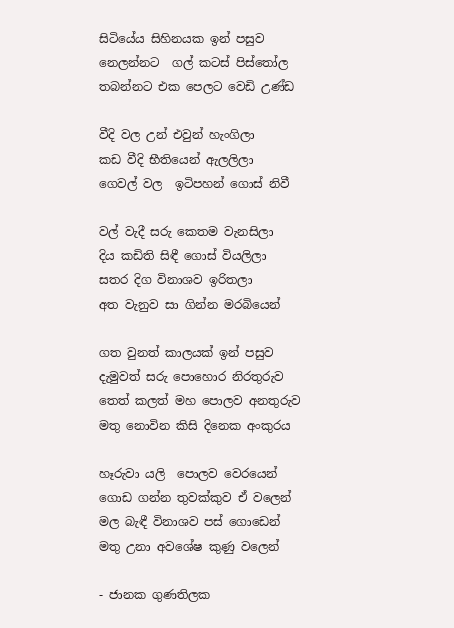සිටියේය සිහිනයක ඉන් පසුව
නෙලන්නට  ගල් කටස් පිස්තෝල
තබන්නට එක පෙලට වෙඩි උණ්ඩ

වීදි වල උන් එවුන් හැංගිලා
කඩ වීදි භීතියෙන් ඇලලිලා
ගෙවල් වල  ඉටිපහන් ගොස් නිවී

වල් වැදී සරු කෙතම වැනසිලා
දිය කඩිති සිඳී ගොස් වියලිලා
සතර දිග විනාශව ඉරිතලා
අත වැනුව සා ගින්න මරබියෙන්

ගත වුනත් කාලයක් ඉන් පසුව
දැමුවත් සරු පොහොර නිරතුරුව
තෙත් කලත් මහ පොලව අනතුරුව
මතු නොවින කිසි දිනෙක අංකුරය

හෑරුවා යලි  පොලව වෙරයෙන්
ගොඩ ගන්න තුවක්කුව ඒ වලෙන්
මල බැඳී විනාශව පස් ගොඩෙන්
මතු උනා අවශේෂ කුණු වලෙන්

- ජානක ගුණතිලක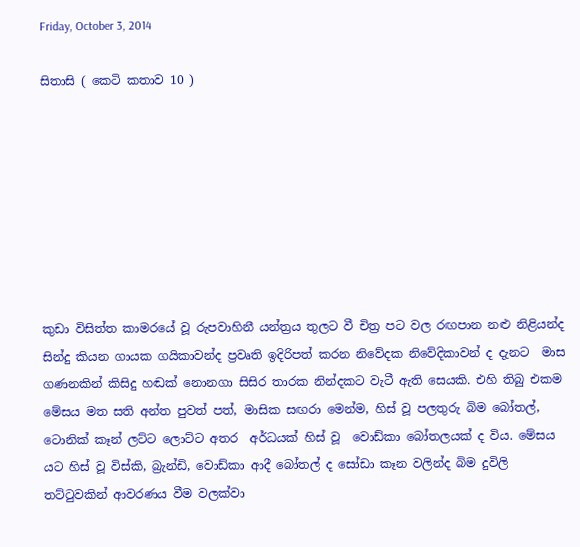Friday, October 3, 2014

සිතාසි ( කෙටි කතාව 10 )








කුඩා විසිත්ත කාමරයේ වූ රුපවාහිනී යන්ත්‍රය තුලට වී චිත්‍ර පට වල රඟපාන නළු නිළියන්ද සින්දු කියන ගායක ගයිකාවන්ද ප්‍රවෘති ඉදිරිපත් කරන නිවේදක නිවේදිකාවන් ද දැනට  මාස ගණනකින් කිසිදු හඬක් නොනගා සිසිර තාරක නින්දකට වැටී ඇති සෙයකි. එහි තිබු එකම මේසය මත සති අන්ත පුවත් පත්, මාසික සඟරා මෙන්ම, හිස් වූ පලතුරු බිම බෝතල්, ටොනික් කෑන් ලට්ට ලොට්ට අතර  අර්ධයක් හිස් වූ  වොඩ්කා බෝතලයක් ද විය. මේසය යට හිස් වූ විස්කි, බ්‍රැන්ඩි, වොඩ්කා ආදී බෝතල් ද සෝඩා කෑන වලින්ද බිම දුවිලි තට්ටුවකින් ආවරණය වීම වලක්වා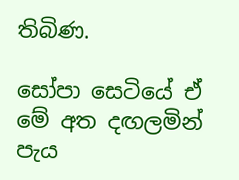තිබිණ.

සෝපා සෙටියේ ඒ මේ අත දඟලමින් පැය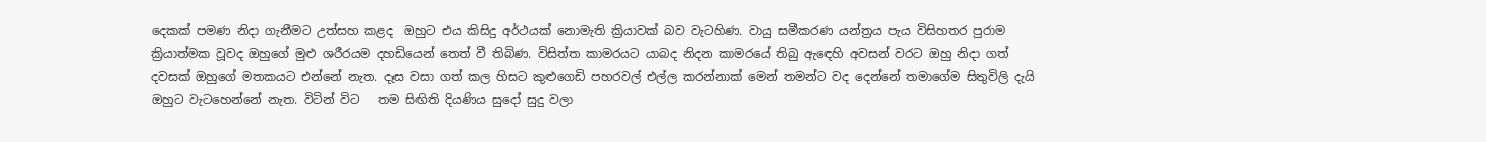දෙකක් පමණ නිදා ගැනීමට උත්සහ කළද  ඔහුට එය කිසිදු අර්ථයක් නොමැති ක්‍රියාවක් බව වැටහිණ. වායු සමීකරණ යන්ත්‍රය පැය විසිහතර පුරාම ක්‍රියාත්මක වූවද ඔහුගේ මුළු ශරීරයම දහඩියෙන් තෙත් වී තිබිණ. විසිත්ත කාමරයට යාබද නිදන කාමරයේ තිබු ඇඳෙහි අවසන් වරට ඔහු නිදා ගත් දවසක් ඔහුගේ මතකයට එන්නේ නැත. දෑස වසා ගත් කල හිසට කුළුගෙඩි පහරවල් එල්ල කරන්නාක් මෙන් තමන්ට වද දෙන්නේ තමාගේම සිතුවිලි දැයි ඔහුට වැටහෙන්නේ නැත. විටින් විට   තම සිඟිති දියණිය සුදෝ සුදු වලා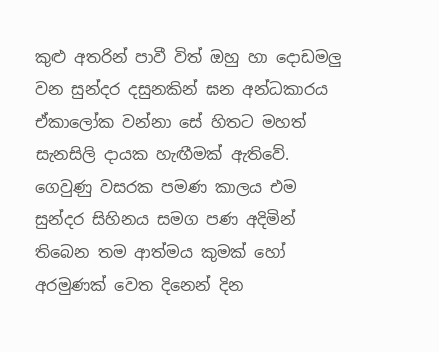කුළු අතරින් පාවී විත් ඔහු හා දොඩමලු වන සුන්දර දසුනකින් ඝන අන්ධකාරය ඒකාලෝක වන්නා සේ හිතට මහත් සැනසිලි දායක හැඟීමක් ඇතිවේ. ගෙවුණු වසරක පමණ කාලය එම සුන්දර සිහිනය සමග පණ අදිමින් තිබෙන තම ආත්මය කුමක් හෝ අරමුණක් වෙත දිනෙන් දින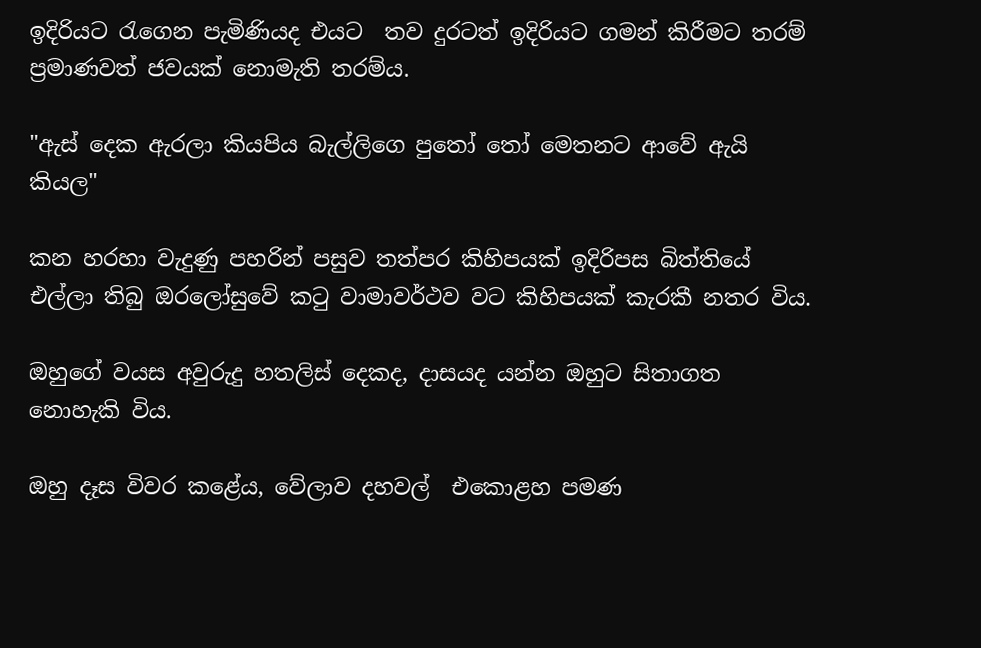ඉදිරියට රැගෙන පැමිණියද එයට  තව දුරටත් ඉදිරියට ගමන් කිරීමට තරම් ප්‍රමාණවත් ජවයක් නොමැති තරම්ය.

"ඇස් දෙක ඇරලා කියපිය බැල්ලිගෙ පුතෝ තෝ මෙතනට ආවේ ඇයි කියල"

කන හරහා වැදුණු පහරින් පසුව තත්පර කිහිපයක් ඉදිරිපස බිත්තියේ එල්ලා තිබු ඔරලෝසුවේ කටු වාමාවර්ථව වට කිහිපයක් කැරකී නතර විය.

ඔහුගේ වයස අවුරුදු හතලිස් දෙකද, දාසයද යන්න ඔහුට සිතාගත නොහැකි විය.

ඔහු දෑස විවර කළේය, වේලාව දහවල්  එකොළහ පමණ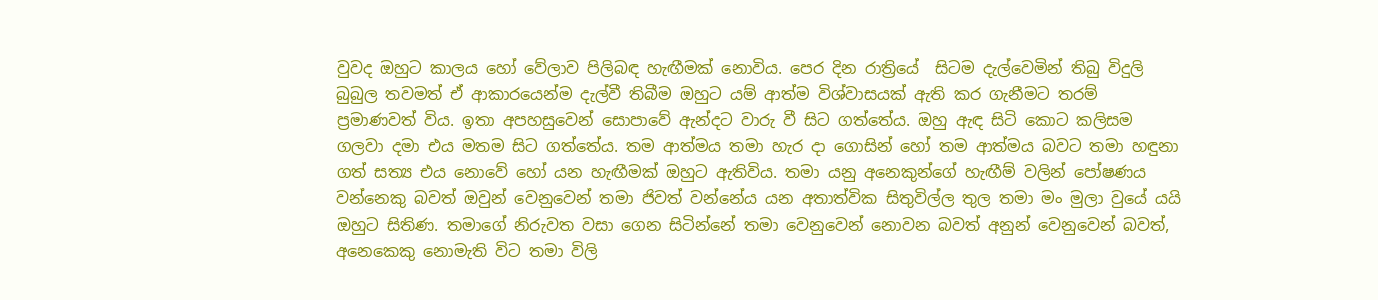වුවද ඔහුට කාලය හෝ වේලාව පිලිබඳ හැඟීමක් නොවිය. පෙර දින රාත්‍රියේ  සිටම දැල්වෙමින් තිබු විදුලි බුබුල තවමත් ඒ ආකාරයෙන්ම දැල්වී තිබීම ඔහුට යම් ආත්ම විශ්වාසයක් ඇති කර ගැනීමට තරම් ප්‍රමාණවත් විය. ඉතා අපහසුවෙන් සොපාවේ ඇන්දට වාරු වී සිට ගත්තේය. ඔහු ඇඳ සිටි කොට කලිසම ගලවා දමා එය මතම සිට ගත්තේය. තම ආත්මය තමා හැර දා ගොසින් හෝ තම ආත්මය බවට තමා හඳුනා ගත් සත්‍ය එය නොවේ හෝ යන හැඟීමක් ඔහුට ඇතිවිය. තමා යනු අනෙකුන්ගේ හැඟීම් වලින් පෝෂණය වන්නෙකු බවත් ඔවුන් වෙනුවෙන් තමා ජිවත් වන්නේය යන අතාත්වික සිතුවිල්ල තුල තමා මං මුලා වුයේ යයි ඔහුට සිතිණ. තමාගේ නිරුවත වසා ගෙන සිටින්නේ තමා වෙනුවෙන් නොවන බවත් අනුන් වෙනුවෙන් බවත්, අනෙකෙකු නොමැති විට තමා විලි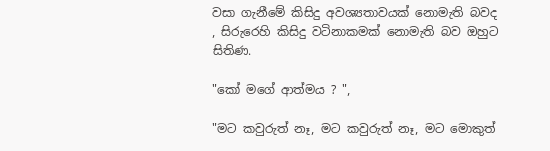වසා ගැනීමේ කිසිදු අවශ්‍යතාවයක් නොමැති බවද , සිරුරෙහි කිසිදු වටිනාකමක් නොමැති බව ඔහුට සිතිණ.

"කෝ මගේ ආත්මය ? ",

"මට කවුරුත් නෑ, මට කවුරුත් නෑ, මට මොකුත්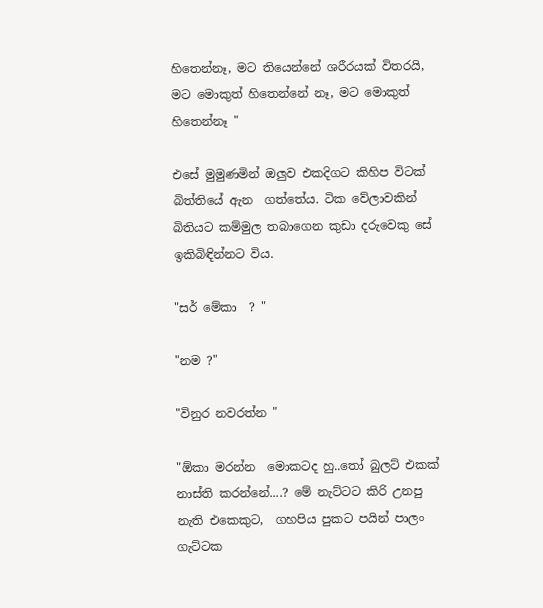හිතෙන්නෑ, මට තියෙන්නේ ශරීරයක් විතරයි, මට මොකුත් හිතෙන්නේ නෑ, මට මොකුත් හිතෙන්නෑ "

එසේ මුමුණමින් ඔලුව එකදිගට කිහිප විටක් බිත්තියේ ඇන  ගත්තේය. ටික වේලාවකින් බිතියට කම්මුල තබාගෙන කුඩා දරුවෙකු සේ ඉකිබිඳින්නට විය.

"සර් මේකා  ? "

"නම ?"

"විනුර නවරත්න "

"ඕකා මරන්න  මොකටද හු..තෝ බුලට් එකක් නාස්ති කරන්නේ....? මේ නැට්ටට කිරි උනපු නැති එකෙකුට,  ගහපිය පුකට පයින් පාලං ගැට්ටක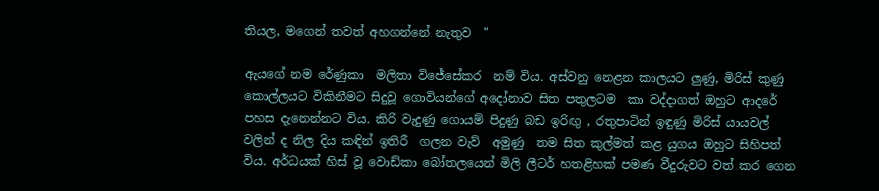තියල, මගෙන් තවත් අහගන්නේ නැතුව  "

ඇයගේ නම රේණුකා  මලිතා විජේසේකර  නම් විය. අස්වනු නෙළන කාලයට ලුණු, මිරිස් කුණු කොල්ලයට විකිනීමට සිදුවූ ගොවියන්ගේ අදෝනාව සිත පතුලටම  කා වද්දාගත් ඔහුට ආදරේ පහස දැනෙන්නට විය. කිරි වැදුණු ගොයම් පිදුණු බඩ ඉරිඟු , රතුපාටින් ඉඳුණු මිරිස් යායවල් වලින් ද නිල දිය කඳින් ඉතිරී  ගලන වැව්  අමුණු  තම සිත කුල්මත් කළ යුගය ඔහුට සිහිපත් විය. අර්ධයක් හිස් වූ වොඩ්කා බෝතලයෙන් මිලි ලීටර් හතළිහක් පමණ වීදුරුවට වත් කර ගෙන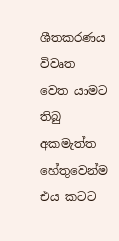ශීතකරණය විවෘත වෙත යාමට තිබු අකමැත්ත හේතුවෙන්ම එය කටට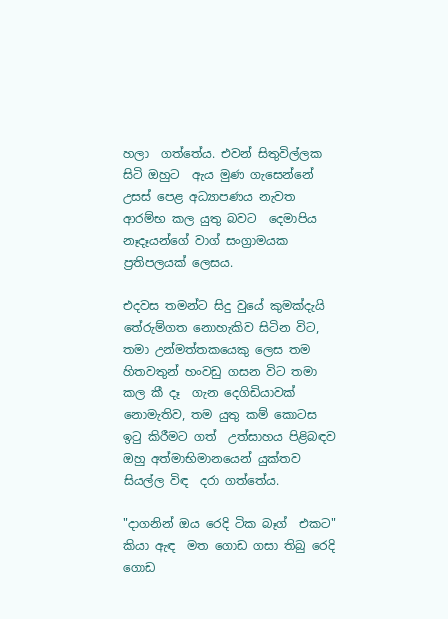හලා  ගත්තේය. එවන් සිතුවිල්ලක සිටි ඔහුට  ඇය මුණ ගැසෙන්නේ උසස් පෙළ අධ්‍යාපණය නැවත ආරම්භ කල යුතු බවට  දෙමාපිය නෑදෑයන්ගේ වාග් සංග්‍රාමයක ප්‍රතිපලයක් ලෙසය.

එදවස තමන්ට සිදු වුයේ කුමක්දැයි තේරුම්ගත නොහැකිව සිටින විට, තමා උන්මත්තකයෙකු ලෙස තම හිතවතුන් හංවඩු ගසන විට තමා කල කී දෑ  ගැන දෙගිඩියාවක් නොමැතිව, තම යුතු කම් කොටස ඉටු කිරීමට ගත්  උත්සාහය පිළිබඳව ඔහු අත්මාභිමානයෙන් යුක්තව සියල්ල විඳ  දරා ගත්තේය.

"දාගනින් ඔය රෙදි ටික බෑග්  එකට" කියා ඇඳ  මත ගොඩ ගසා තිබු රෙදි ගොඩ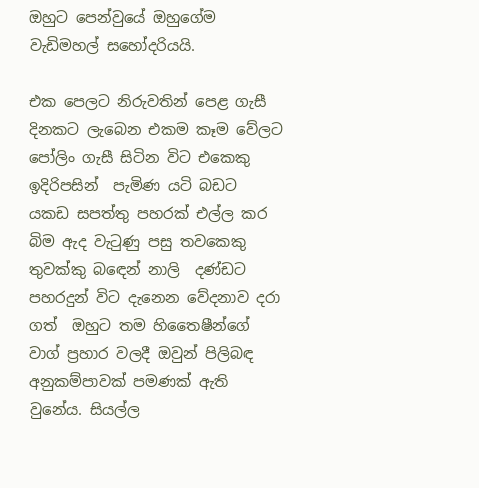ඔහුට පෙන්වුයේ ඔහුගේම වැඩිමහල් සහෝදරියයි.

එක පෙලට නිරුවතින් පෙළ ගැසී දිනකට ලැබෙන එකම කෑම වේලට පෝලිං ගැසී සිටින විට එකෙකු ඉදිරිපසින්  පැමිණ යටි බඩට යකඩ සපත්තු පහරක් එල්ල කර  බිම ඇද වැටුණු පසු තවකෙකු  තුවක්කු බඳෙන් නාලි  දණ්ඩට පහරදුන් විට දැනෙන වේදනාව දරා ගත්  ඔහුට තම හිතෛෂීන්ගේ  වාග් ප්‍රහාර වලදී ඔවුන් පිලිබඳ අනුකම්පාවක් පමණක් ඇති වුනේය. සියල්ල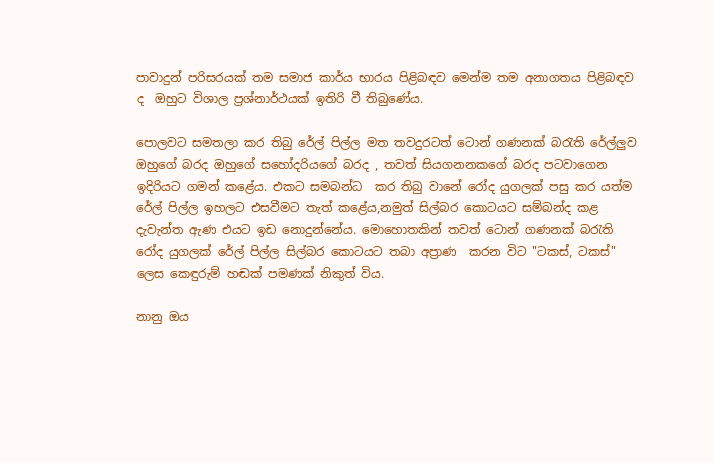පාවාදුන් පරිසරයක් තම සමාජ කාර්ය භාරය පිළිබඳව මෙන්ම තම අනාගතය පිළිබඳව ද  ඔහුට විශාල ප්‍රශ්නාර්ථයක් ඉතිරි වී තිබුණේය.

පොලවට සමතලා කර තිබු රේල් පිල්ල මත තවදුරටත් ටොන් ගණනක් බරැති රේල්ලුව ඔහුගේ බරද ඔහුගේ සහෝදරියගේ බරද , තවත් සියගනනකගේ බරද පටවාගෙන ඉදිරියට ගමන් කළේය. එකට සමබන්ධ  කර තිබු වානේ රෝද යුගලක් පසු කර යත්ම රේල් පිල්ල ඉහලට එසවීමට තැත් කළේය,නමුත් සිල්බර කොටයට සම්බන්ද කළ  දැවැන්ත ඇණ එයට ඉඩ නොදුන්නේය. මොහොතකින් තවත් ටොන් ගණනක් බරැති රෝද යුගලක් රේල් පිල්ල සිල්බර කොටයට තබා අප්‍රාණ  කරන විට "ටකස්, ටකස්" ලෙස කෙඳුරුම් හඬක් පමණක් නිකුත් විය.

නානු ඔය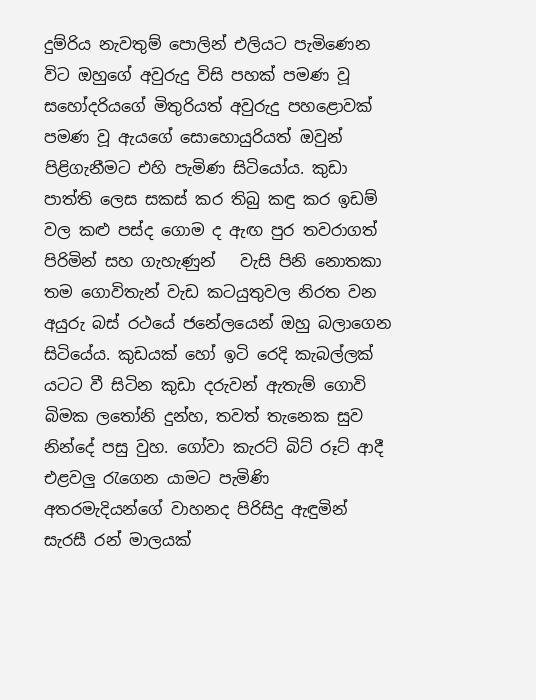දුම්රිය නැවතුම් පොලින් එලියට පැමිණෙන  විට ඔහුගේ අවුරුදු විසි පහක් පමණ වූ සහෝදරියගේ මිතුරියත් අවුරුදු පහළොවක් පමණ වූ ඇයගේ සොහොයුරියත් ඔවුන් පිළිගැනීමට එහි පැමිණ සිටියෝය. කුඩා පාත්ති ලෙස සකස් කර තිබු කඳු කර ඉඩම් වල කළු පස්ද ගොම ද ඇඟ පුර තවරාගත් පිරිමින් සහ ගැහැණුන්   වැසි පිනි නොතකා තම ගොවිතැන් වැඩ කටයුතුවල නිරත වන අයුරු බස් රථයේ ජනේලයෙන් ඔහු බලාගෙන සිටියේය. කුඩයක් හෝ ඉටි රෙදි කැබල්ලක් යටට වී සිටින කුඩා දරුවන් ඇතැම් ගොවි බිමක ලතෝනි දුන්හ, තවත් තැනෙක සුව නින්දේ පසු වුහ. ගෝවා කැරට් බිට් රූට් ආදී එළවලු රැගෙන යාමට පැමිණි අතරමැදියන්ගේ වාහනද පිරිසිදු ඇඳුමින් සැරසී රන් මාලයක්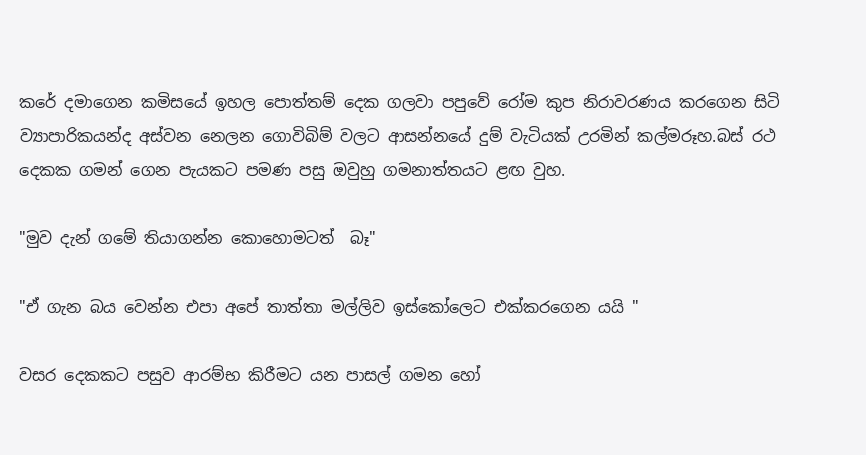කරේ දමාගෙන කමිසයේ ඉහල පොත්තම් දෙක ගලවා පපුවේ රෝම කුප නිරාවරණය කරගෙන සිටි ව්‍යාපාරිකයන්ද අස්වන නෙලන ගොවිබිම් වලට ආසන්නයේ දුම් වැටියක් උරමින් කල්මරූහ.බස් රථ දෙකක ගමන් ගෙන පැයකට පමණ පසු ඔවුහු ගමනාත්තයට ළඟ වුහ.

"මුව දැන් ගමේ තියාගන්න කොහොමටත්  බෑ"

"ඒ ගැන බය වෙන්න එපා අපේ තාත්තා මල්ලිව ඉස්කෝලෙට එක්කරගෙන යයි "

වසර දෙකකට පසුව ආරම්භ කිරීමට යන පාසල් ගමන හෝ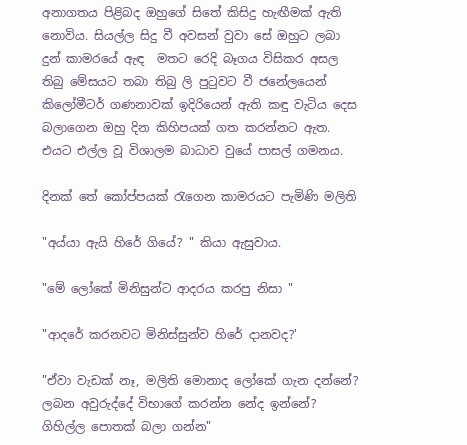අනාගතය පිළිබද ඔහුගේ සිතේ කිසිදු හැඟීමක් ඇති නොවිය. සියල්ල සිදු වී අවසන් වුවා සේ ඔහුට ලබා දුන් කාමරයේ ඇඳ  මතට රෙදි බෑගය විසිකර අසල තිබු මේසයට තබා තිබු ලි පුටුවට වී ජනේලයෙන් කිලෝමීටර් ගණනාවක් ඉදිරියෙන් ඇති කඳු වැටිය දෙස බලාගෙන ඔහු දින කිහිපයක් ගත කරන්නට ඇත. එයට එල්ල වූ විශාලම බාධාව වුයේ පාසල් ගමනය.

දිනක් තේ කෝප්පයක් රැගෙන කාමරයට පැමිණි මලිති

"අය්යා ඇයි හිරේ ගියේ? " කියා ඇසුවාය.

"මේ ලෝකේ මිනිසුන්ට ආදරය කරපු නිසා "

"ආදරේ කරනවට මිනිස්සුන්ව හිරේ දානවද?'

"ඒවා වැඩක් නෑ, මලිති මොනාද ලෝකේ ගැන දන්නේ? ලබන අවුරුද්දේ විභාගේ කරන්න නේද ඉන්නේ? ගිහිල්ල පොතක් බලා ගන්න"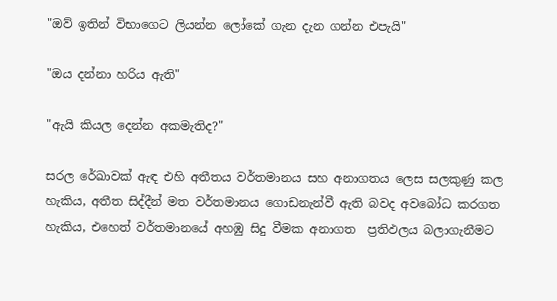"ඔව් ඉතින් විභාගෙට ලියන්න ලෝකේ ගැන දැන ගන්න එපැයි"

"ඔය දන්නා හරිය ඇති"

"ඇයි කියල දෙන්න අකමැතිද?"

සරල රේඛාවක් ඇඳ එහි අතීතය වර්තමානය සහ අනාගතය ලෙස සලකුණු කල හැකිය, අතීත සිද්දීන් මත වර්තමානය ගොඩනැන්වී ඇති බවද අවබෝධ කරගත හැකිය, එහෙත් වර්තමානයේ අහඹු සිදු වීමක අනාගත  ප්‍රතිඵලය බලාගැනීමට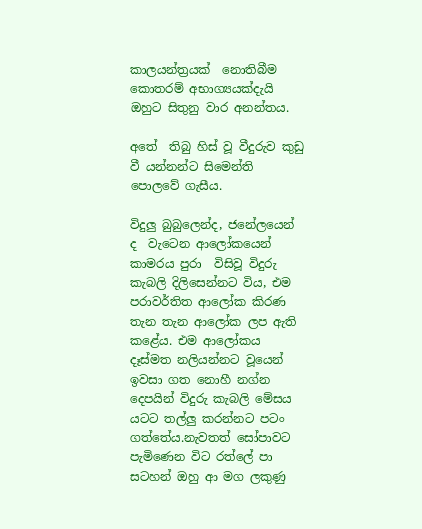කාලයන්ත්‍රයක්  නොතිබීම කොතරම් අභාග්‍යයක්දැයි ඔහුට සිතුනු වාර අනන්තය.

අතේ  තිබු හිස් වූ වීදුරුව කුඩු වී යන්නන්ට සිමෙන්ති පොලවේ ගැසීය.

විදුලු බුබුලෙන්ද, ජනේලයෙන් ද  වැටෙන ආලෝකයෙන් කාමරය පුරා  විසිවූ විදුරු කැබලි දිලිසෙන්නට විය, එම පරාවර්තිත ආලෝක කිරණ තැන තැන ආලෝක ලප ඇති කළේය. එම ආලෝකය  දෑස්මත නලියන්නට වූයෙන් ඉවසා ගත නොහී නග්න දෙපයින් විදුරු කැබලි මේසය යටට තල්ලු කරන්නට පටං ගත්තේය.නැවතත් සෝපාවට පැමිණෙන විට රත්ලේ පා සටහන් ඔහු ආ මග ලකුණු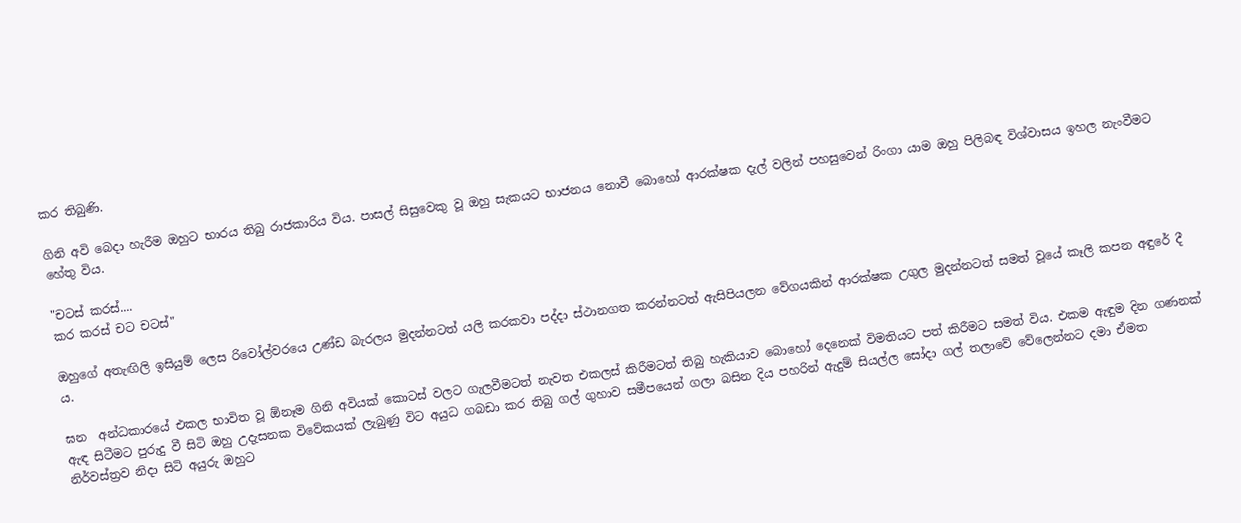කර තිබුණි.

ගිනි අවි බෙදා හැරීම ඔහුට භාරය තිබු රාජකාරිය විය. පාසල් සිසුවෙකු වූ ඔහු සැකයට භාජනය නොවී බොහෝ ආරක්ෂක දැල් වලින් පහසුවෙන් රිංගා යාම ඔහු පිලිබඳ විශ්වාසය ඉහල නැංවීමට හේතු විය.

"චටස් කරස්....
කර කරස් චට චටස්"

ඔහුගේ අතැඟිලි ඉසියුම් ලෙස රිවෝල්වරයෙ උණ්ඩ බැරලය මුදන්නටත් යලි කරකවා පද්දා ස්ථානගත කරන්නටත් ඇසිපියලන වේගයකින් ආරක්ෂක උගුල මුදන්නටත් සමත් වූයේ කෑලි කපන අඳුරේ දී ය.

ඝන  අන්ධකාරයේ එකල භාවිත වූ ඕනෑම ගිනි අවියක් කොටස් වලට ගැලවීමටත් නැවත එකලස් කිරීමටත් තිබු හැකියාව බොහෝ දෙනෙක් විමතියට පත් කිරීමට සමත් විය. එකම ඇඳුම දින ගණනක් ඇඳ සිටීමට පුරුදු වී සිටි ඔහු උදැසනක විවේකයක් ලැබුණු විට අයුධ ගබඩා කර තිබු ගල් ගුහාව සමීපයෙන් ගලා බසින දිය පහරින් ඇදුම් සියල්ල සෝදා ගල් තලාවේ වේලෙන්නට දමා ඒමත නිර්වස්ත්‍රව නිදා සිටි අයුරු ඔහුට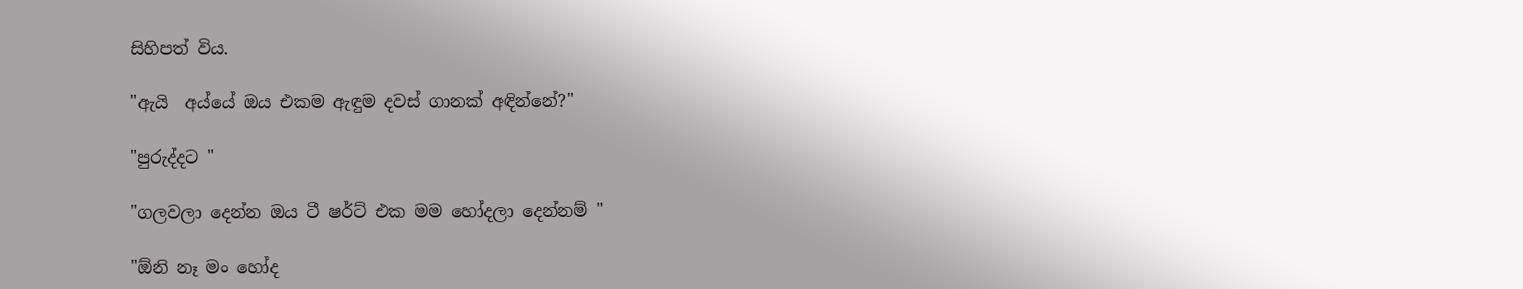සිහිපත් විය.

"ඇයි  අය්යේ ඔය එකම ඇඳුම දවස් ගානක් අඳින්නේ?"

"පුරුද්දට "

"ගලවලා දෙන්න ඔය ටී ෂර්ට් එක මම හෝදලා දෙන්නම් "

"ඕනි නෑ මං හෝද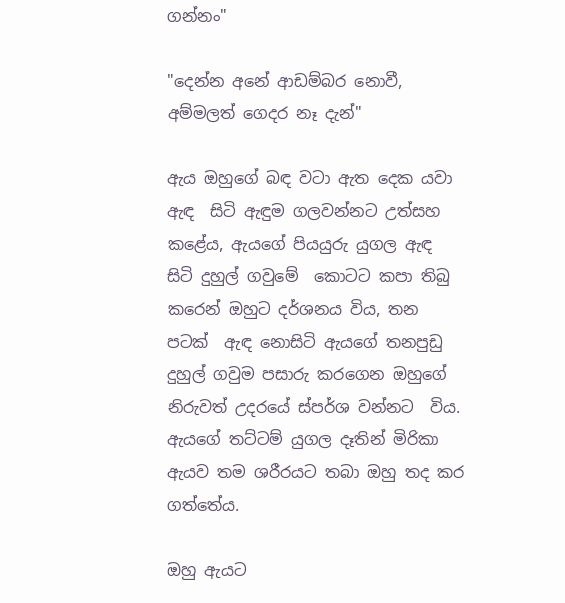ගන්නං"

"දෙන්න අනේ ආඩම්බර නොවී, අම්මලත් ගෙදර නෑ දැන්"

ඇය ඔහුගේ බඳ වටා ඇත දෙක යවා ඇඳ  සිටි ඇඳුම ගලවන්නට උත්සහ කළේය, ඇයගේ පියයුරු යුගල ඇඳ  සිටි දුහුල් ගවුමේ  කොටට කපා තිබු කරෙන් ඔහුට දර්ශනය විය, තන පටක්  ඇඳ නොසිටි ඇයගේ තනපුඩු දුහුල් ගවුම පසාරු කරගෙන ඔහුගේ නිරුවත් උදරයේ ස්පර්ශ වන්නට  විය. ඇයගේ තට්ටම් යුගල දෑතින් මිරිකා ඇයව තම ශරීරයට තබා ඔහු තද කර ගත්තේය.

ඔහු ඇයට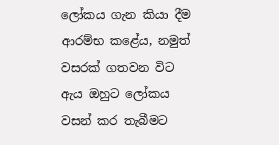ලෝකය ගැන කියා දීම ආරම්භ කළේය, නමුත් වසරක් ගතවන විට ඇය ඔහුට ලෝකය වසන් කර තැබීමට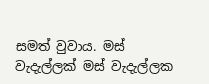සමත් වුවාය. මස් වැදැල්ලක් මස් වැදැල්ලක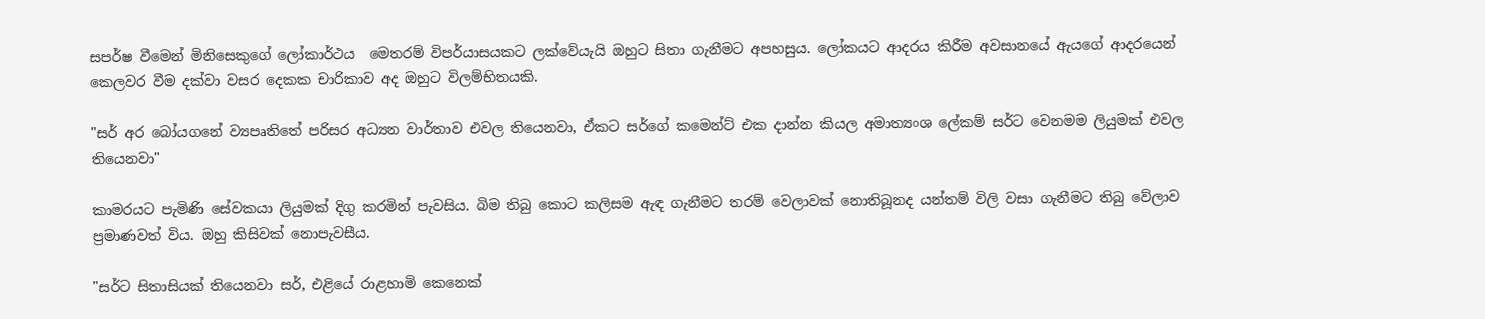සපර්ෂ වීමෙන් මිනිසෙකුගේ ලෝකාර්ථය  මෙතරම් විපර්යාසයකට ලක්වේයැයි ඔහුට සිතා ගැනීමට අපහසුය. ලෝකයට ආදරය කිරීම අවසානයේ ඇයගේ ආදරයෙන් කෙලවර වීම දක්වා වසර දෙකක චාරිකාව අද ඔහුට විලම්භිතයකි.

"සර් අර බෝයගනේ ව්‍යපෘතිතේ පරිසර අධ්‍යන වාර්තාව එවල තියෙනවා, ඒකට සර්ගේ කමෙන්ට් එක දාන්න කියල අමාත්‍යංශ ලේකම් සර්ට වෙනමම ලියුමක් එවල තියෙනවා"

කාමරයට පැමිණි සේවකයා ලියුමක් දිගු කරමින් පැවසිය. බිම තිබු කොට කලිසම ඇඳ ගැනීමට තරම් වෙලාවක් නොතිබූනද යන්තම් විලි වසා ගැනීමට තිබු වේලාව ප්‍රමාණවත් විය. ඔහු කිසිවක් නොපැවසීය.

"සර්ට සිතාසියක් තියෙනවා සර්, එළියේ රාළහාමි කෙනෙක්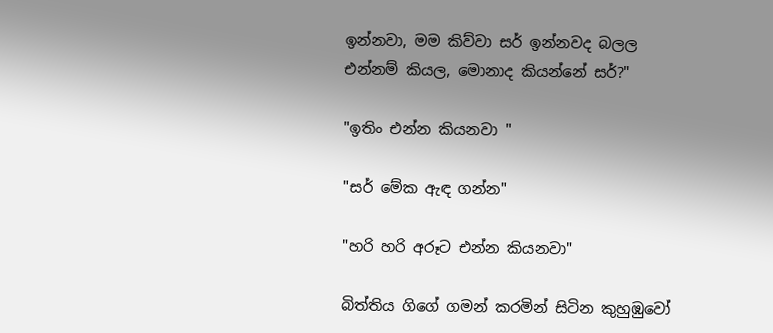ඉන්නවා, මම කිව්වා සර් ඉන්නවද බලල එන්නම් කියල, මොනාද කියන්නේ සර්?"

"ඉතිං එන්න කියනවා "

"සර් මේක ඇඳ ගන්න"

"හරි හරි අරූට එන්න කියනවා"

බිත්තිය ගිගේ ගමන් කරමින් සිටින කුහුඹුවෝ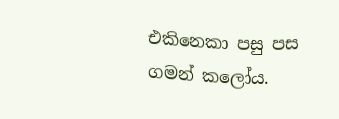එකිනෙකා පසු පස ගමන් කලෝය.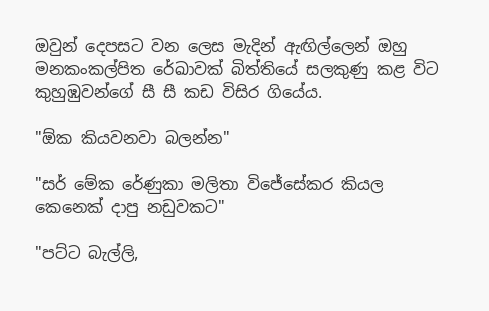ඔවුන් දෙපසට වන ලෙස මැදින් ඇඟිල්ලෙන් ඔහු මනකංකල්පිත රේඛාවක් බිත්තියේ සලකුණු කළ විට කුහුඹුවන්ගේ සී සී කඩ විසිර ගියේය.

"ඕක කියවනවා බලන්න"

"සර් මේක රේණුකා මලිතා විජේසේකර කියල කෙනෙක් දාපු නඩුවකට"

"පට්ට බැල්ලි,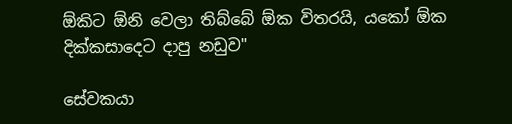ඕකිට ඕනි වෙලා තිබ්බේ ඕක විතරයි, යකෝ ඕක දික්කසාදෙට දාපු නඩුව"

සේවකයා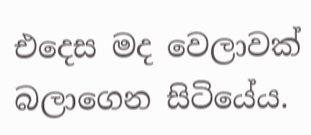එදෙස මද වෙලාවක් බලාගෙන සිටියේය.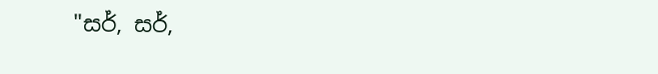"සර්, සර්,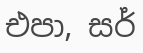එපා, සර්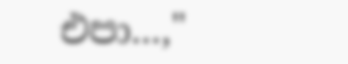එපා...,"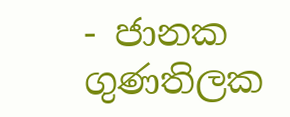- ජානක ගුණතිලක